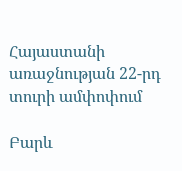Հայաստանի առաջնության 22-րդ տուրի ամփոփում

Բարև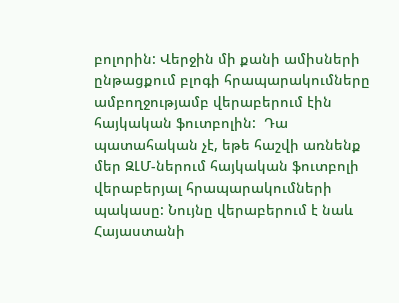բոլորին: Վերջին մի քանի ամիսների ընթացքում բլոգի հրապարակումները ամբողջությամբ վերաբերում էին հայկական ֆուտբոլին:  Դա պատահական չէ, եթե հաշվի առնենք մեր ԶԼՄ-ներում հայկական ֆուտբոլի վերաբերյալ հրապարակումների պակասը: Նույնը վերաբերում է նաև Հայաստանի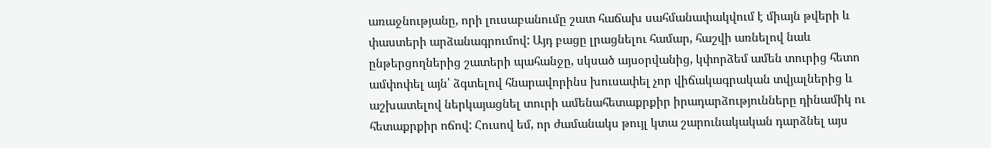առաջնությանը, որի լուսաբանումը շատ հաճախ սահմանափակվում է միայն թվերի և փաստերի արձանագրումով: Այդ բացը լրացնելու համար, հաշվի առնելով նաև ընթերցողներից շատերի պահանջը, սկսած այսօրվանից, կփորձեմ ամեն տուրից հետո ամփոփել այն՝ ձգտելով հնարավորինս խուսափել չոր վիճակագրական տվյալներից և աշխատելով ներկայացնել տուրի ամենահետաքրքիր իրադարձությունները դինամիկ ու հետաքրքիր ոճով: Հուսով եմ, որ ժամանակս թույլ կտա շարունակական դարձնել այս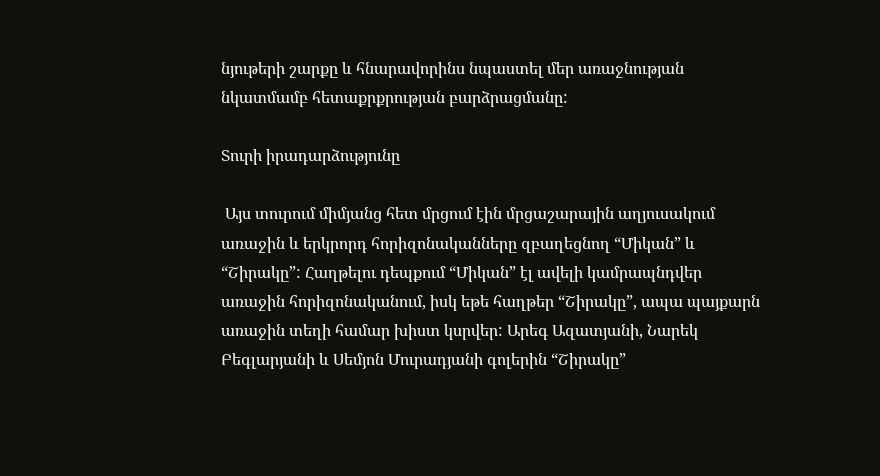նյութերի շարքը և հնարավորինս նպաստել մեր առաջնության նկատմամբ հետաքրքրության բարձրացմանը:

Տուրի իրադարձությունը

 Այս տուրում միմյանց հետ մրցում էին մրցաշարային աղյուսակում առաջին և երկրորդ հորիզոնականները զբաղեցնող “Միկան” և “Շիրակը”: Հաղթելու դեպքում “Միկան” էլ ավելի կամրապնդվեր առաջին հորիզոնականում, իսկ եթե հաղթեր “Շիրակը”, ապա պայքարն առաջին տեղի համար խիստ կսրվեր: Արեգ Ազատյանի, Նարեկ Բեգլարյանի և Սեմյոն Մուրադյանի գոլերին “Շիրակը”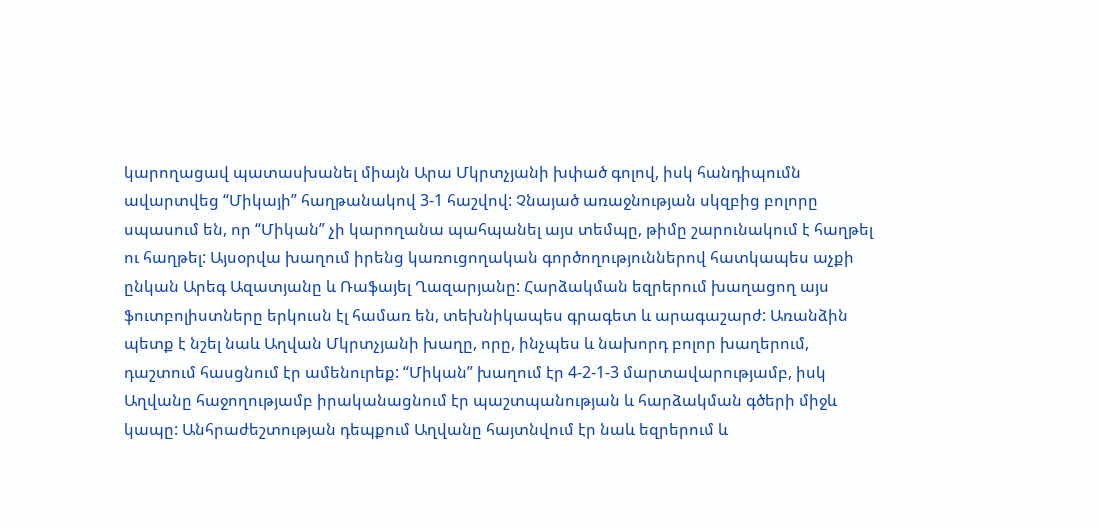կարողացավ պատասխանել միայն Արա Մկրտչյանի խփած գոլով, իսկ հանդիպումն ավարտվեց “Միկայի” հաղթանակով 3-1 հաշվով: Չնայած առաջնության սկզբից բոլորը սպասում են, որ “Միկան” չի կարողանա պահպանել այս տեմպը, թիմը շարունակում է հաղթել ու հաղթել: Այսօրվա խաղում իրենց կառուցողական գործողություններով հատկապես աչքի ընկան Արեգ Ազատյանը և Ռաֆայել Ղազարյանը: Հարձակման եզրերում խաղացող այս ֆուտբոլիստները երկուսն էլ համառ են, տեխնիկապես գրագետ և արագաշարժ: Առանձին պետք է նշել նաև Աղվան Մկրտչյանի խաղը, որը, ինչպես և նախորդ բոլոր խաղերում, դաշտում հասցնում էր ամենուրեք: “Միկան” խաղում էր 4-2-1-3 մարտավարությամբ, իսկ Աղվանը հաջողությամբ իրականացնում էր պաշտպանության և հարձակման գծերի միջև կապը: Անհրաժեշտության դեպքում Աղվանը հայտնվում էր նաև եզրերում և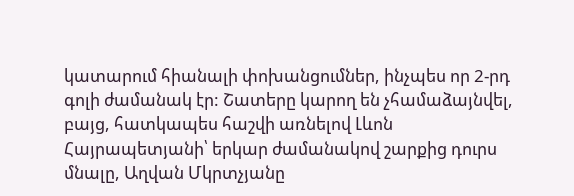կատարում հիանալի փոխանցումներ, ինչպես որ 2-րդ գոլի ժամանակ էր: Շատերը կարող են չհամաձայնվել, բայց, հատկապես հաշվի առնելով Լևոն Հայրապետյանի՝ երկար ժամանակով շարքից դուրս մնալը, Աղվան Մկրտչյանը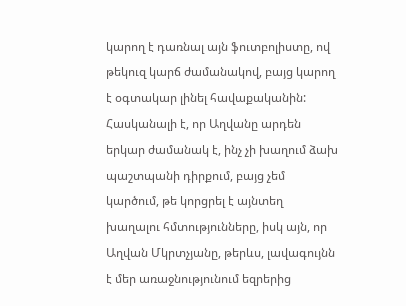կարող է դառնալ այն ֆուտբոլիստը, ով թեկուզ կարճ ժամանակով, բայց կարող է օգտակար լինել հավաքականին: Հասկանալի է, որ Աղվանը արդեն երկար ժամանակ է, ինչ չի խաղում ձախ պաշտպանի դիրքում, բայց չեմ կարծում, թե կորցրել է այնտեղ խաղալու հմտությունները, իսկ այն, որ Աղվան Մկրտչյանը, թերևս, լավագույնն է մեր առաջնությունում եզրերից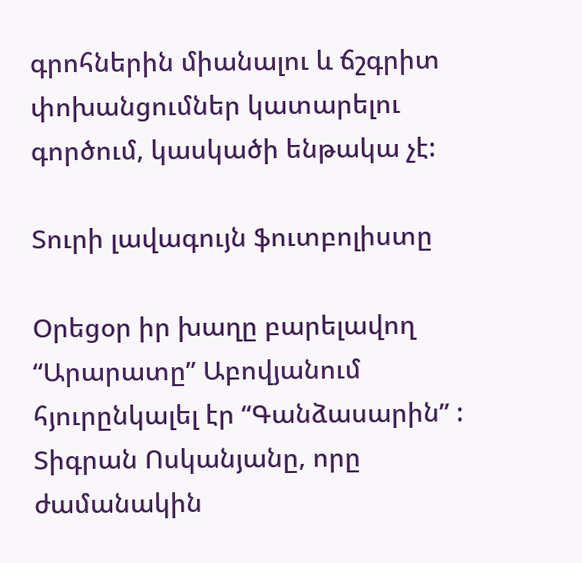գրոհներին միանալու և ճշգրիտ փոխանցումներ կատարելու գործում, կասկածի ենթակա չէ:

Տուրի լավագույն ֆուտբոլիստը

Օրեցօր իր խաղը բարելավող “Արարատը” Աբովյանում հյուրընկալել էր “Գանձասարին” : Տիգրան Ոսկանյանը, որը ժամանակին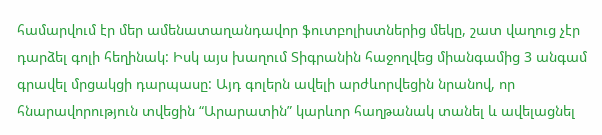համարվում էր մեր ամենատաղանդավոր ֆուտբոլիստներից մեկը, շատ վաղուց չէր դարձել գոլի հեղինակ: Իսկ այս խաղում Տիգրանին հաջողվեց միանգամից 3 անգամ գրավել մրցակցի դարպասը: Այդ գոլերն ավելի արժևորվեցին նրանով, որ հնարավորություն տվեցին “Արարատին” կարևոր հաղթանակ տանել և ավելացնել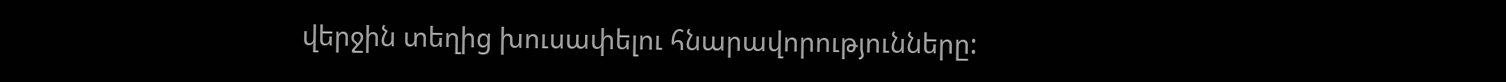վերջին տեղից խուսափելու հնարավորությունները: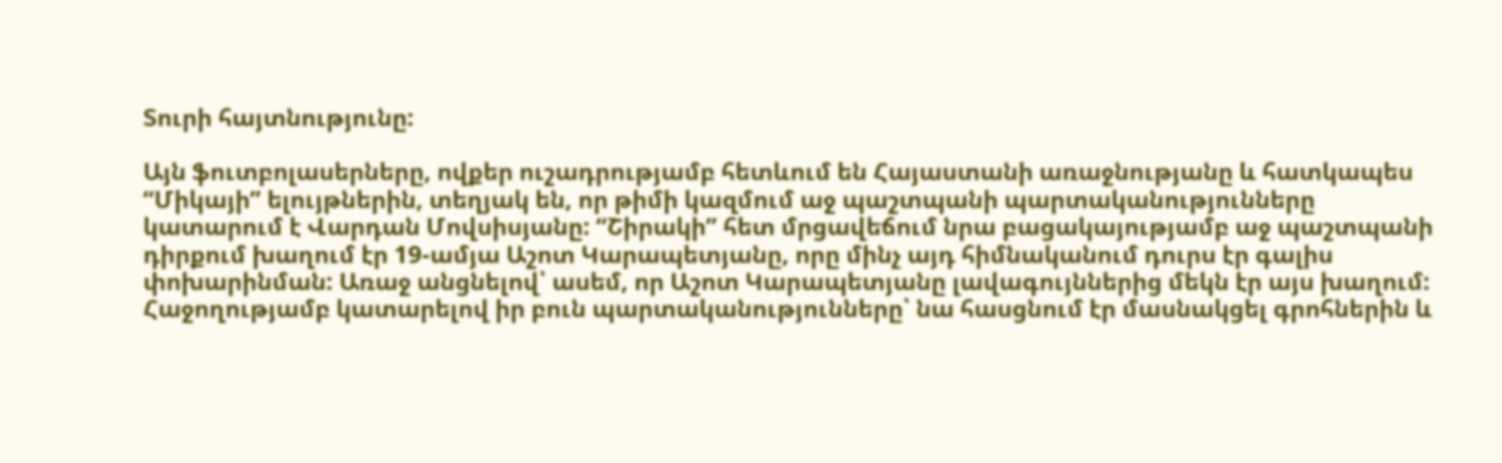Տուրի հայտնությունը:

Այն ֆուտբոլասերները, ովքեր ուշադրությամբ հետևում են Հայաստանի առաջնությանը և հատկապես “Միկայի” ելույթներին, տեղյակ են, որ թիմի կազմում աջ պաշտպանի պարտականությունները կատարում է Վարդան Մովսիսյանը: “Շիրակի” հետ մրցավեճում նրա բացակայությամբ աջ պաշտպանի դիրքում խաղում էր 19-ամյա Աշոտ Կարապետյանը, որը մինչ այդ հիմնականում դուրս էր գալիս փոխարինման: Առաջ անցնելով՝ ասեմ, որ Աշոտ Կարապետյանը լավագույններից մեկն էր այս խաղում: Հաջողությամբ կատարելով իր բուն պարտականությունները՝ նա հասցնում էր մասնակցել գրոհներին և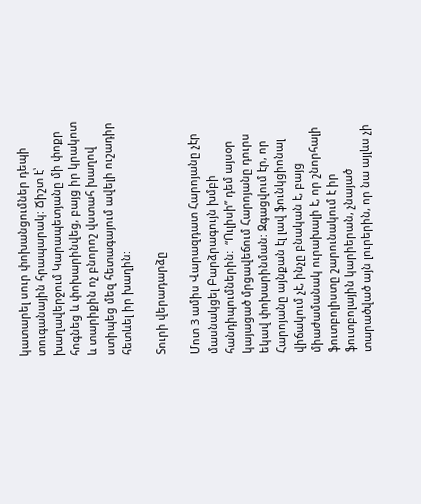կատարել սուր փոխանցումներ դեպի տուգանային հրապարակ: Ճիշտ է՝ խաղավերջում Կարապետյանը մի փոքր հոգնեց և փոխարինվեց, բայց իր կրակոտ և տարիքին ոչ բնորոշ վստահ խաղով ստիպեց մեզ հետագայում ավելի ուշադիր հետևել իր խաղին:

Տուրի վերադարձը

Մոտ 3 ամիս Վարազդատ Հարոյանը չէր մասնակցել Բարձրագույն խմբի հանդիպումներին:  “Ուլիսի” դեմ այսօր կայացած մրցավեճում Հարոյանը դուրս եկավ փոխարինման: Զգացվում էր, որ Հարոյանը այնքան էլ լավ ֆունկցիոնալ վիճակում չէ, ինչը բնական է, բայց միաժամանակ ուրախալի է, որ շնորհալի ֆուտբոլիստը շարունակում է իր ֆուտբոլային կարիերան, չնայած տարածված այն լուրերին, որ նա այլևս չի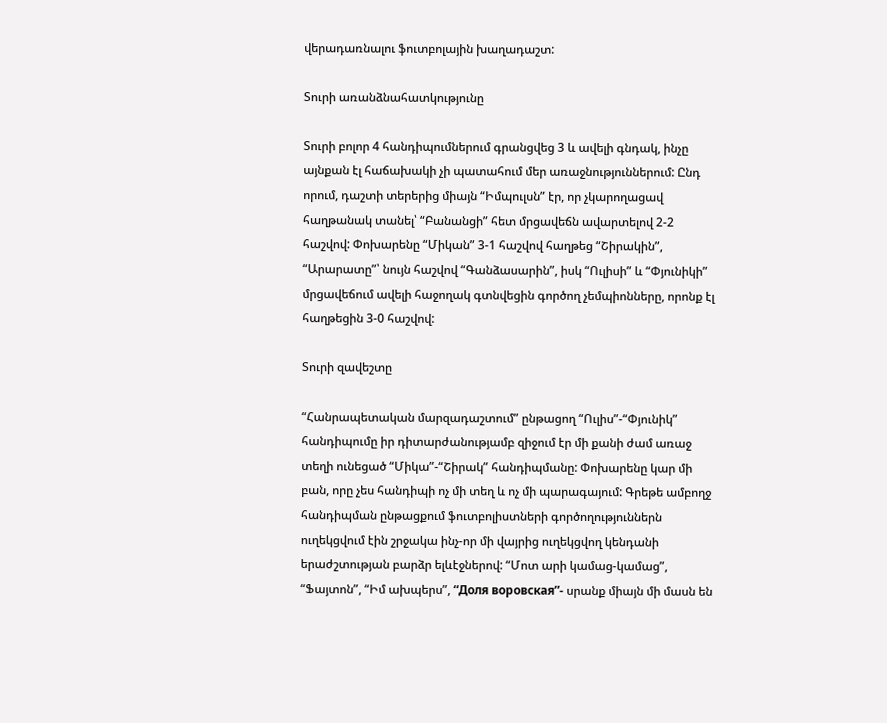վերադառնալու ֆուտբոլային խաղադաշտ:

Տուրի առանձնահատկությունը

Տուրի բոլոր 4 հանդիպումներում գրանցվեց 3 և ավելի գնդակ, ինչը այնքան էլ հաճախակի չի պատահում մեր առաջնություններում: Ընդ որում, դաշտի տերերից միայն “Իմպուլսն” էր, որ չկարողացավ հաղթանակ տանել՝ “Բանանցի” հետ մրցավեճն ավարտելով 2-2 հաշվով: Փոխարենը “Միկան” 3-1 հաշվով հաղթեց “Շիրակին”, “Արարատը”՝ նույն հաշվով “Գանձասարին”, իսկ “Ուլիսի” և “Փյունիկի” մրցավեճում ավելի հաջողակ գտնվեցին գործող չեմպիոնները, որոնք էլ հաղթեցին 3-0 հաշվով:

Տուրի զավեշտը

“Հանրապետական մարզադաշտում” ընթացող “Ուլիս”-“Փյունիկ” հանդիպումը իր դիտարժանությամբ զիջում էր մի քանի ժամ առաջ տեղի ունեցած “Միկա”-“Շիրակ” հանդիպմանը: Փոխարենը կար մի բան, որը չես հանդիպի ոչ մի տեղ և ոչ մի պարագայում: Գրեթե ամբողջ հանդիպման ընթացքում ֆուտբոլիստների գործողություններն ուղեկցվում էին շրջակա ինչ-որ մի վայրից ուղեկցվող կենդանի երաժշտության բարձր ելևէջներով: “Մոտ արի կամաց-կամաց”, “Ֆայտոն”, “Իմ ախպերս”, “Доля воровская”- սրանք միայն մի մասն են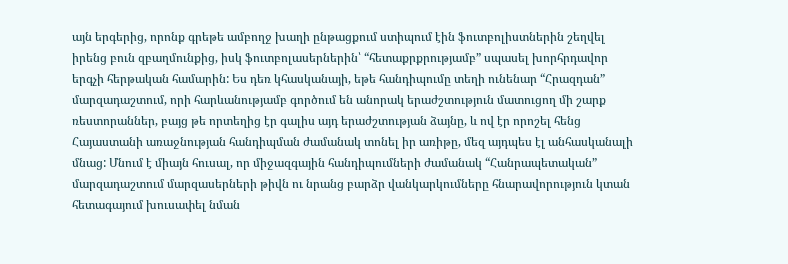այն երգերից, որոնք գրեթե ամբողջ խաղի ընթացքում ստիպում էին ֆուտբոլիստներին շեղվել իրենց բուն զբաղմունքից, իսկ ֆուտբոլասերներին՝ “հետաքրքրությամբ” սպասել խորհրդավոր երգչի հերթական համարին: Ես դեռ կհասկանայի, եթե հանդիպումը տեղի ունենար “Հրազդան” մարզադաշտում, որի հարևանությամբ գործում են անորակ երաժշտություն մատուցող մի շարք ռեստորաններ, բայց թե որտեղից էր գալիս այդ երաժշտության ձայնը, և ով էր որոշել հենց Հայաստանի առաջնության հանդիպման ժամանակ տոնել իր առիթը, մեզ այդպես էլ անհասկանալի մնաց: Մնում է միայն հուսալ, որ միջազգային հանդիպումների ժամանակ “Հանրապետական” մարզադաշտում մարզասերների թիվն ու նրանց բարձր վանկարկումները հնարավորություն կտան հետագայում խուսափել նման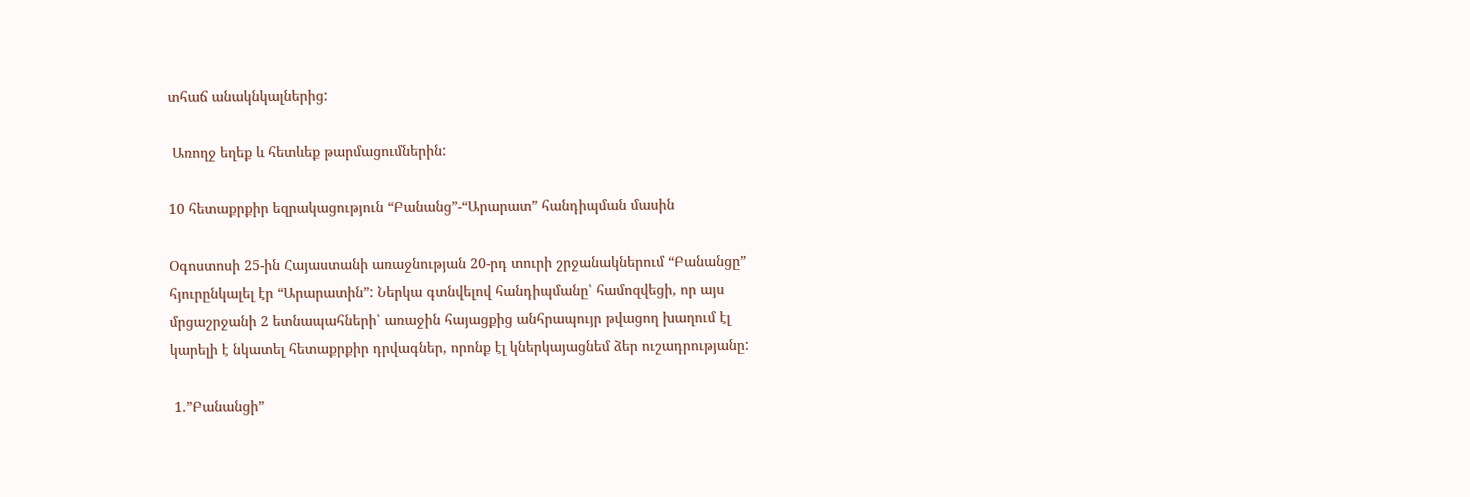տհաճ անակնկալներից:

 Առողջ եղեք և հետևեք թարմացումներին:

10 հետաքրքիր եզրակացություն “Բանանց”-“Արարատ” հանդիպման մասին

Օգոստոսի 25-ին Հայաստանի առաջնության 20-րդ տուրի շրջանակներում “Բանանցը” հյուրընկալել էր “Արարատին”: Ներկա գտնվելով հանդիպմանը՝ համոզվեցի, որ այս մրցաշրջանի 2 ետնապահների՝ առաջին հայացքից անհրապույր թվացող խաղում էլ կարելի է նկատել հետաքրքիր դրվագներ, որոնք էլ կներկայացնեմ ձեր ուշադրությանը:

 1.”Բանանցի”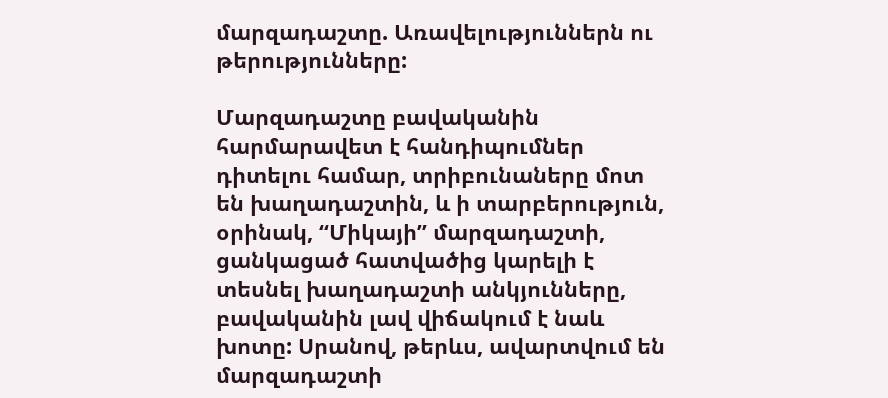մարզադաշտը. Առավելություններն ու թերությունները:

Մարզադաշտը բավականին հարմարավետ է հանդիպումներ դիտելու համար, տրիբունաները մոտ են խաղադաշտին, և ի տարբերություն, օրինակ, “Միկայի” մարզադաշտի, ցանկացած հատվածից կարելի է տեսնել խաղադաշտի անկյունները, բավականին լավ վիճակում է նաև խոտը: Սրանով, թերևս, ավարտվում են մարզադաշտի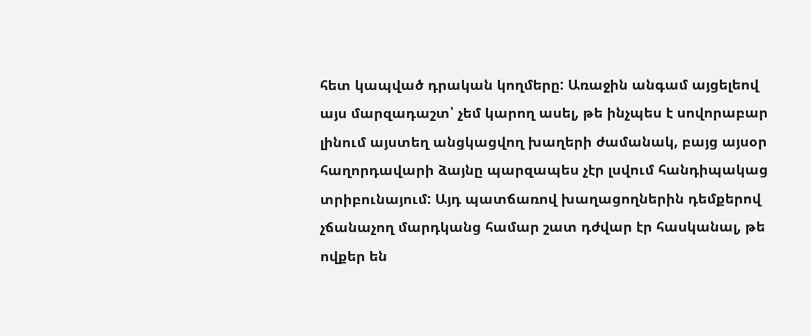հետ կապված դրական կողմերը: Առաջին անգամ այցելեով այս մարզադաշտ՝ չեմ կարող ասել, թե ինչպես է սովորաբար լինում այստեղ անցկացվող խաղերի ժամանակ, բայց այսօր հաղորդավարի ձայնը պարզապես չէր լսվում հանդիպակաց տրիբունայում: Այդ պատճառով խաղացողներին դեմքերով չճանաչող մարդկանց համար շատ դժվար էր հասկանալ, թե ովքեր են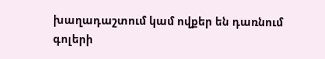խաղադաշտում կամ ովքեր են դառնում գոլերի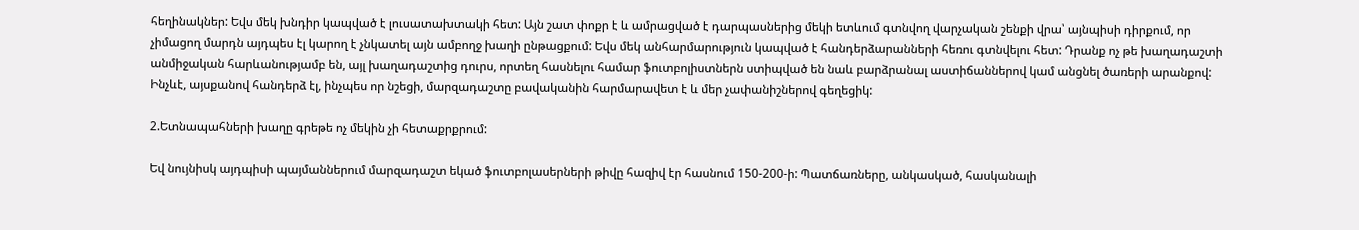հեղինակներ: Եվս մեկ խնդիր կապված է լուսատախտակի հետ: Այն շատ փոքր է և ամրացված է դարպասներից մեկի ետևում գտնվող վարչական շենքի վրա՝ այնպիսի դիրքում, որ չիմացող մարդն այդպես էլ կարող է չնկատել այն ամբողջ խաղի ընթացքում: Եվս մեկ անհարմարություն կապված է հանդերձարանների հեռու գտնվելու հետ: Դրանք ոչ թե խաղադաշտի անմիջական հարևանությամբ են, այլ խաղադաշտից դուրս, որտեղ հասնելու համար ֆուտբոլիստներն ստիպված են նաև բարձրանալ աստիճաններով կամ անցնել ծառերի արանքով: Ինչևէ, այսքանով հանդերձ էլ, ինչպես որ նշեցի, մարզադաշտը բավականին հարմարավետ է և մեր չափանիշներով գեղեցիկ:

2.Ետնապահների խաղը գրեթե ոչ մեկին չի հետաքրքրում:

Եվ նույնիսկ այդպիսի պայմաններում մարզադաշտ եկած ֆուտբոլասերների թիվը հազիվ էր հասնում 150-200-ի: Պատճառները, անկասկած, հասկանալի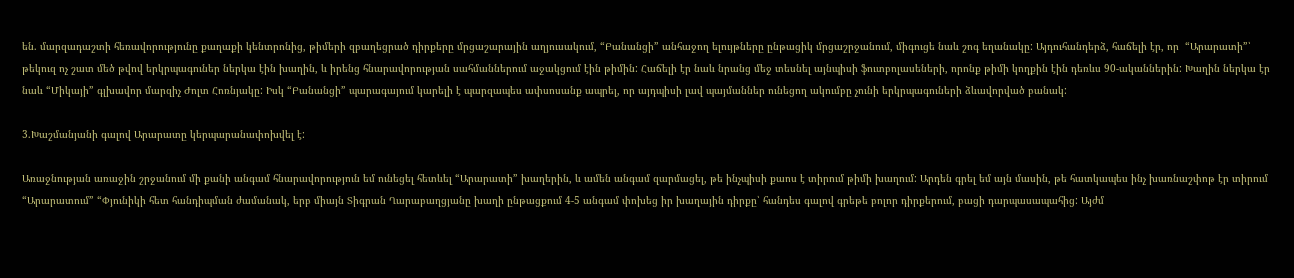են. մարզադաշտի հեռավորությունը քաղաքի կենտրոնից, թիմերի զբաղեցրած դիրքերը մրցաշարային աղյուսակում, “Բանանցի” անհաջող ելույթները ընթացիկ մրցաշրջանում, միգուցե նաև շոգ եղանակը: Այդուհանդերձ, հաճելի էր, որ  “Արարատի”՝ թեկուզ ոչ շատ մեծ թվով երկրպագուներ ներկա էին խաղին, և իրենց հնարավորության սահմաններում աջակցում էին թիմին: Հաճելի էր նաև նրանց մեջ տեսնել այնպիսի ֆուտբոլասեների, որոնք թիմի կողքին էին դեռևս 90-ականներին: Խաղին ներկա էր նաև “Միկայի” գլխավոր մարզիչ Ժոլտ Հոռնյակը: Իսկ “Բանանցի” պարագայում կարելի է պարզապես ափսոսանք ապրել, որ այդպիսի լավ պայմաններ ունեցող ակումբը չունի երկրպագուների ձևավորված բանակ:

3.Խաշմանյանի գալով Արարատը կերպարանափոխվել է:

Առաջնության առաջին շրջանում մի քանի անգամ հնարավորություն եմ ունեցել հետևել “Արարատի” խաղերին, և ամեն անգամ զարմացել, թե ինչպիսի քաոս է տիրում թիմի խաղում: Արդեն գրել եմ այն մասին, թե հատկապես ինչ խառնաշփոթ էր տիրում “Արարատում” “Փյունիկի հետ հանդիպման ժամանակ, երբ միայն Տիգրան Ղարաբաղցյանը խաղի ընթացքում 4-5 անգամ փոխեց իր խաղային դիրքը՝ հանդես գալով գրեթե բոլոր դիրքերում, բացի դարպասապահից: Այժմ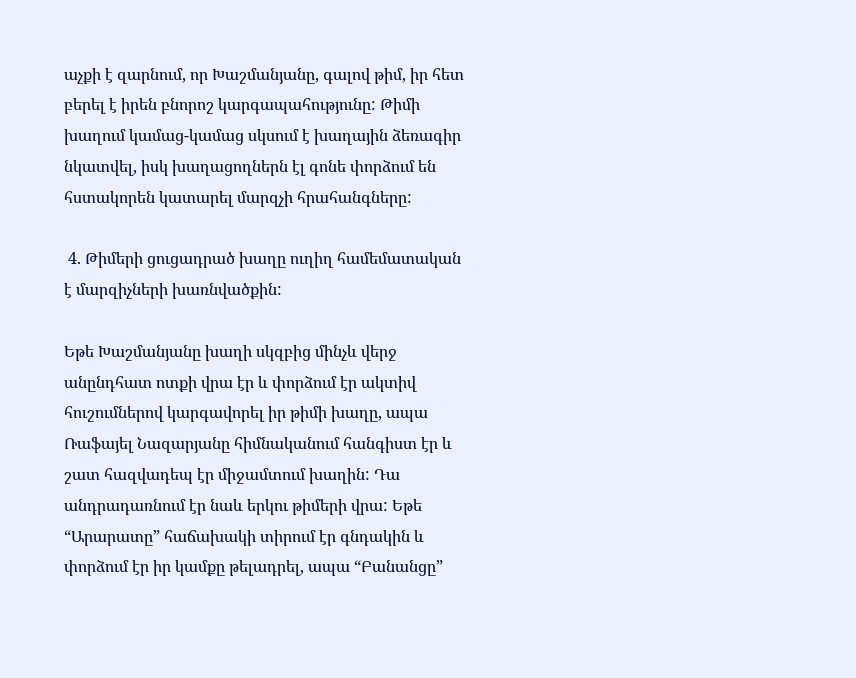աչքի է զարնում, որ Խաշմանյանը, գալով թիմ, իր հետ բերել է իրեն բնորոշ կարգապահությունը: Թիմի խաղում կամաց-կամաց սկսում է խաղային ձեռագիր նկատվել, իսկ խաղացողներն էլ գոնե փորձում են հստակորեն կատարել մարզչի հրահանգները:

 4. Թիմերի ցուցադրած խաղը ուղիղ համեմատական է մարզիչների խառնվածքին:

Եթե Խաշմանյանը խաղի սկզբից մինչև վերջ անընդհատ ոտքի վրա էր և փորձում էր ակտիվ հուշումներով կարգավորել իր թիմի խաղը, ապա Ռաֆայել Նազարյանը հիմնականում հանգիստ էր և շատ հազվադեպ էր միջամտում խաղին: Դա անդրադառնում էր նաև երկու թիմերի վրա: Եթե “Արարատը” հաճախակի տիրում էր գնդակին և փորձում էր իր կամքը թելադրել, ապա “Բանանցը”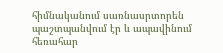հիմնականում սառնասրտորեն պաշտպանվում էր և ապավինում հեռահար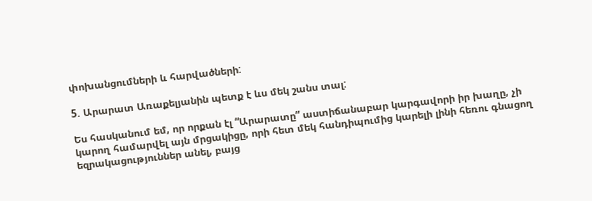փոխանցումների և հարվածների:

5. Արարատ Առաքելյանին պետք է ևս մեկ շանս տալ:

Ես հասկանում եմ, որ որքան էլ “Արարատը” աստիճանաբար կարգավորի իր խաղը, չի կարող համարվել այն մրցակիցը, որի հետ մեկ հանդիպումից կարելի լինի հեռու գնացող եզրակացություններ անել, բայց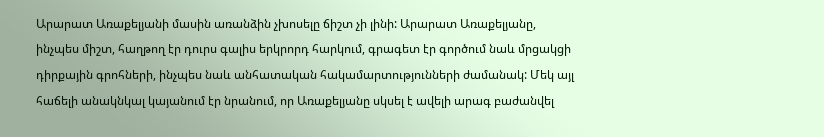Արարատ Առաքելյանի մասին առանձին չխոսելը ճիշտ չի լինի: Արարատ Առաքելյանը, ինչպես միշտ, հաղթող էր դուրս գալիս երկրորդ հարկում, գրագետ էր գործում նաև մրցակցի դիրքային գրոհների, ինչպես նաև անհատական հակամարտությունների ժամանակ: Մեկ այլ հաճելի անակնկալ կայանում էր նրանում, որ Առաքելյանը սկսել է ավելի արագ բաժանվել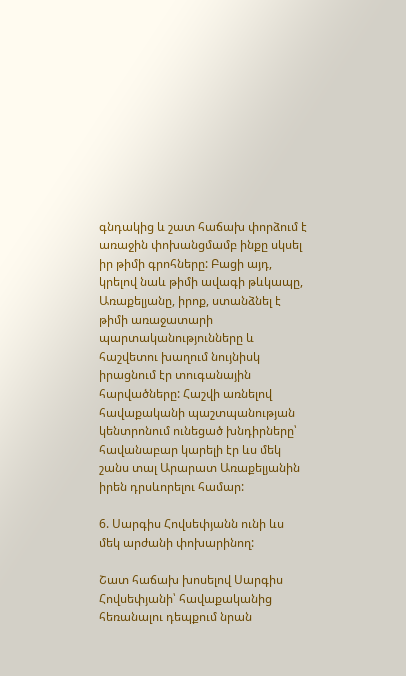գնդակից և շատ հաճախ փորձում է առաջին փոխանցմամբ ինքը սկսել իր թիմի գրոհները: Բացի այդ, կրելով նաև թիմի ավագի թևկապը, Առաքելյանը, իրոք, ստանձնել է թիմի առաջատարի պարտականությունները և հաշվետու խաղում նույնիսկ իրացնում էր տուգանային հարվածները: Հաշվի առնելով հավաքականի պաշտպանության կենտրոնում ունեցած խնդիրները՝ հավանաբար կարելի էր ևս մեկ շանս տալ Արարատ Առաքելյանին իրեն դրսևորելու համար:

6. Սարգիս Հովսեփյանն ունի ևս մեկ արժանի փոխարինող:

Շատ հաճախ խոսելով Սարգիս Հովսեփյանի՝ հավաքականից հեռանալու դեպքում նրան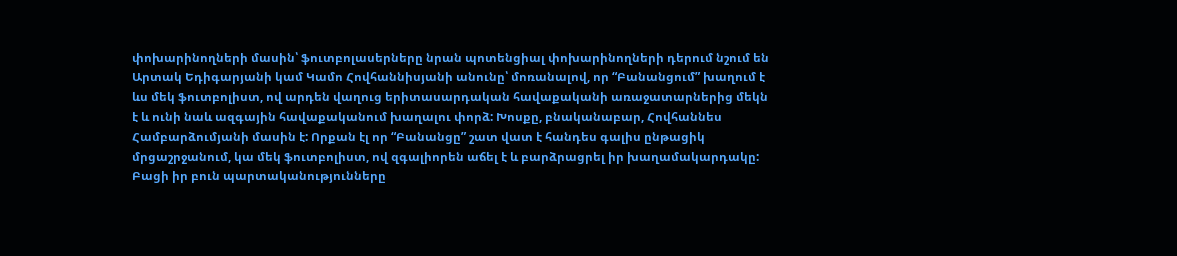փոխարինողների մասին՝ ֆուտբոլասերները նրան պոտենցիալ փոխարինողների դերում նշում են Արտակ Եդիգարյանի կամ Կամո Հովհաննիսյանի անունը՝ մոռանալով, որ “Բանանցում” խաղում է ևս մեկ ֆուտբոլիստ, ով արդեն վաղուց երիտասարդական հավաքականի առաջատարներից մեկն է և ունի նաև ազգային հավաքականում խաղալու փորձ: Խոսքը, բնականաբար, Հովհաննես Համբարձումյանի մասին է: Որքան էլ որ “Բանանցը” շատ վատ է հանդես գալիս ընթացիկ մրցաշրջանում, կա մեկ ֆուտբոլիստ, ով զգալիորեն աճել է և բարձրացրել իր խաղամակարդակը: Բացի իր բուն պարտականությունները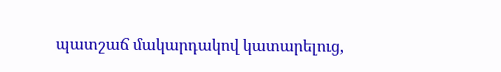պատշաճ մակարդակով կատարելուց,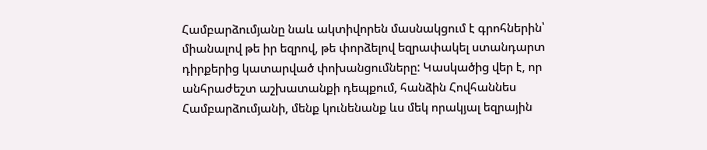Համբարձումյանը նաև ակտիվորեն մասնակցում է գրոհներին՝ միանալով թե իր եզրով, թե փորձելով եզրափակել ստանդարտ դիրքերից կատարված փոխանցումները: Կասկածից վեր է, որ անհրաժեշտ աշխատանքի դեպքում, հանձին Հովհաննես Համբարձումյանի, մենք կունենանք ևս մեկ որակյալ եզրային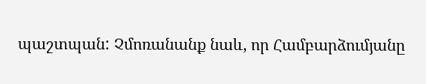պաշտպան: Չմոռանանք նաև, որ Համբարձումյանը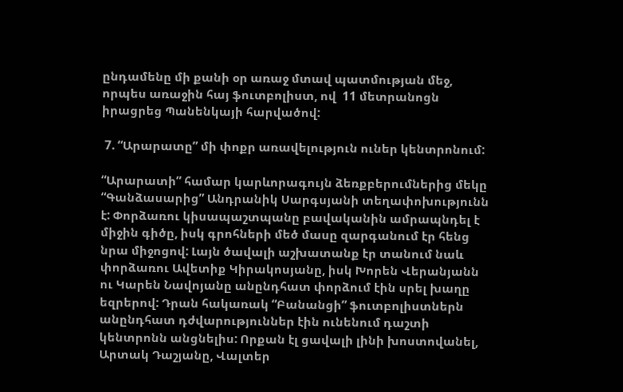ընդամենը մի քանի օր առաջ մտավ պատմության մեջ, որպես առաջին հայ ֆուտբոլիստ, ով  11 մետրանոցն իրացրեց Պանենկայի հարվածով:

 7. “Արարատը” մի փոքր առավելություն ուներ կենտրոնում:

“Արարատի” համար կարևորագույն ձեռքբերումներից մեկը “Գանձասարից” Անդրանիկ Սարգսյանի տեղափոխությունն է: Փորձառու կիսապաշտպանը բավականին ամրապնդել է միջին գիծը, իսկ գրոհների մեծ մասը զարգանում էր հենց նրա միջոցով: Լայն ծավալի աշխատանք էր տանում նաև փորձառու Ավետիք Կիրակոսյանը, իսկ Խորեն Վերանյանն ու Կարեն Նավոյանը անընդհատ փորձում էին սրել խաղը եզրերով: Դրան հակառակ “Բանանցի” ֆուտբոլիստներն անընդհատ դժվարություններ էին ունենում դաշտի կենտրոնն անցնելիս: Որքան էլ ցավալի լինի խոստովանել, Արտակ Դաշյանը, Վալտեր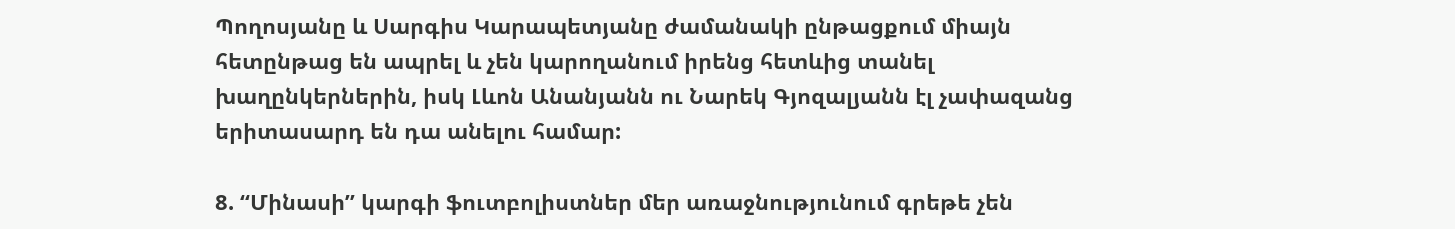Պողոսյանը և Սարգիս Կարապետյանը ժամանակի ընթացքում միայն հետընթաց են ապրել և չեն կարողանում իրենց հետևից տանել խաղընկերներին, իսկ Լևոն Անանյանն ու Նարեկ Գյոզալյանն էլ չափազանց երիտասարդ են դա անելու համար:

8. “Մինասի” կարգի ֆուտբոլիստներ մեր առաջնությունում գրեթե չեն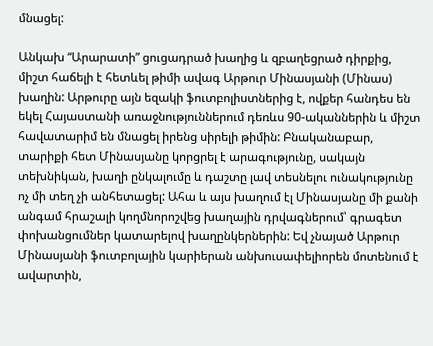մնացել:

Անկախ “Արարատի” ցուցադրած խաղից և զբաղեցրած դիրքից, միշտ հաճելի է հետևել թիմի ավագ Արթուր Մինասյանի (Մինաս) խաղին: Արթուրը այն եզակի ֆուտբոլիստներից է, ովքեր հանդես են եկել Հայաստանի առաջնություններում դեռևս 90-ականներին և միշտ հավատարիմ են մնացել իրենց սիրելի թիմին: Բնականաբար, տարիքի հետ Մինասյանը կորցրել է արագությունը, սակայն տեխնիկան, խաղի ընկալումը և դաշտը լավ տեսնելու ունակությունը ոչ մի տեղ չի անհետացել: Ահա և այս խաղում էլ Մինասյանը մի քանի անգամ հրաշալի կողմնորոշվեց խաղային դրվագներում՝ գրագետ փոխանցումներ կատարելով խաղընկերներին: Եվ չնայած Արթուր Մինասյանի ֆուտբոլային կարիերան անխուսափելիորեն մոտենում է ավարտին,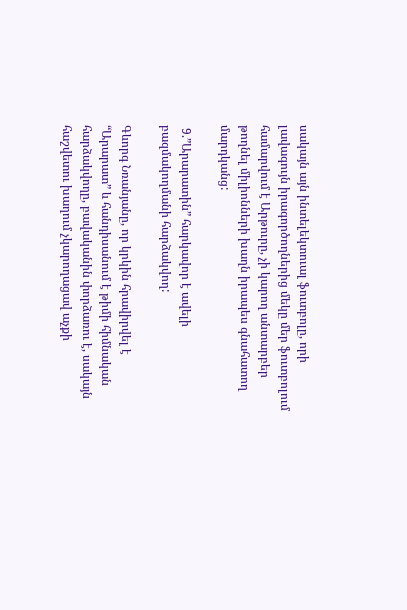սակայն այն ինտելեկտուալ ֆուտբոլը, որի լավագույն իրագործողներից մեկը մեր ֆուտբոլում համարվում է Արթուրը, չի կարող անտարբեր թողնել միլիոնների խաղն իրապես գնահատող մարդկանց:

 9.”Արարատին” հարկավոր է ավելի բազմակողմանի հարձակվող:

Գևորգ Նռանյանը, որ կրկին հրավիրվել է “Արարատ” և հանդիսանում է թիմի հիմնական հարձակվողը, բավականին փորձառու է, սակայն հաշվետու խաղում չկարողացավ աչքի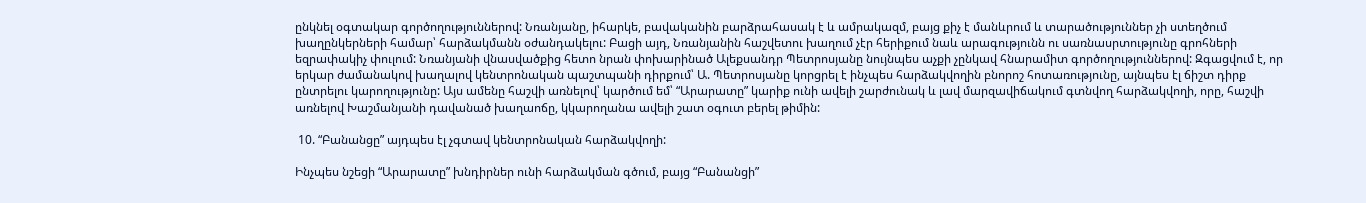ընկնել օգտակար գործողություններով: Նռանյանը, իհարկե, բավականին բարձրահասակ է և ամրակազմ, բայց քիչ է մանևրում և տարածություններ չի ստեղծում խաղընկերների համար՝ հարձակմանն օժանդակելու: Բացի այդ, Նռանյանին հաշվետու խաղում չէր հերիքում նաև արագությունն ու սառնասրտությունը գրոհների եզրափակիչ փուլում: Նռանյանի վնասվածքից հետո նրան փոխարինած Ալեքսանդր Պետրոսյանը նույնպես աչքի չընկավ հնարամիտ գործողություններով: Զգացվում է, որ երկար ժամանակով խաղալով կենտրոնական պաշտպանի դիրքում՝ Ա. Պետրոսյանը կորցրել է ինչպես հարձակվողին բնորոշ հոտառությունը, այնպես էլ ճիշտ դիրք ընտրելու կարողությունը: Այս ամենը հաշվի առնելով՝ կարծում եմ՝ “Արարատը” կարիք ունի ավելի շարժունակ և լավ մարզավիճակում գտնվող հարձակվողի, որը, հաշվի առնելով Խաշմանյանի դավանած խաղաոճը, կկարողանա ավելի շատ օգուտ բերել թիմին:

 10. “Բանանցը” այդպես էլ չգտավ կենտրոնական հարձակվողի:

Ինչպես նշեցի “Արարատը” խնդիրներ ունի հարձակման գծում, բայց “Բանանցի”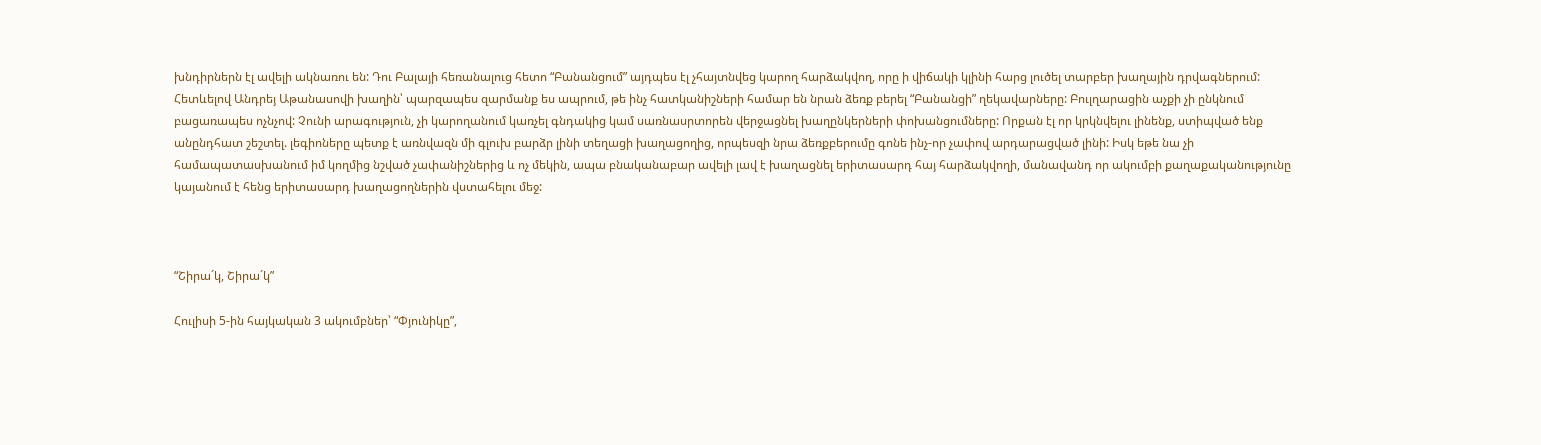խնդիրներն էլ ավելի ակնառու են: Դու Բալայի հեռանալուց հետո “Բանանցում” այդպես էլ չհայտնվեց կարող հարձակվող, որը ի վիճակի կլինի հարց լուծել տարբեր խաղային դրվագներում: Հետևելով Անդրեյ Աթանասովի խաղին՝ պարզապես զարմանք ես ապրում, թե ինչ հատկանիշների համար են նրան ձեռք բերել “Բանանցի” ղեկավարները: Բուլղարացին աչքի չի ընկնում բացառապես ոչնչով: Չունի արագություն, չի կարողանում կառչել գնդակից կամ սառնասրտորեն վերջացնել խաղընկերների փոխանցումները: Որքան էլ որ կրկնվելու լինենք, ստիպված ենք անընդհատ շեշտել. լեգիոները պետք է առնվազն մի գլուխ բարձր լինի տեղացի խաղացողից, որպեսզի նրա ձեռքբերումը գոնե ինչ-որ չափով արդարացված լինի: Իսկ եթե նա չի համապատասխանում իմ կողմից նշված չափանիշներից և ոչ մեկին, ապա բնականաբար ավելի լավ է խաղացնել երիտասարդ հայ հարձակվողի, մանավանդ որ ակումբի քաղաքականությունը կայանում է հենց երիտասարդ խաղացողներին վստահելու մեջ:



“Շիրա´կ, Շիրա´կ”

Հուլիսի 5-ին հայկական 3 ակումբներ՝ “Փյունիկը”,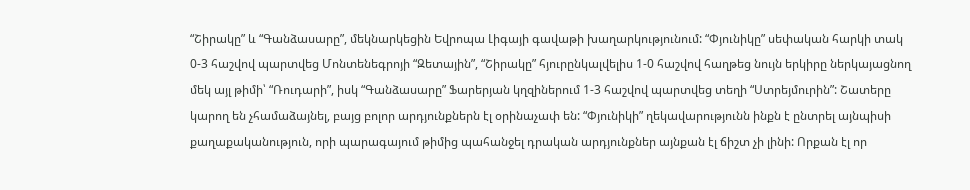“Շիրակը” և “Գանձասարը”, մեկնարկեցին Եվրոպա Լիգայի գավաթի խաղարկությունում: “Փյունիկը” սեփական հարկի տակ 0-3 հաշվով պարտվեց Մոնտենեգրոյի “Զետային”, “Շիրակը” հյուրընկալվելիս 1-0 հաշվով հաղթեց նույն երկիրը ներկայացնող մեկ այլ թիմի՝ “Ռուդարի”, իսկ “Գանձասարը” Ֆարերյան կղզիներում 1-3 հաշվով պարտվեց տեղի “Ստրեյմուրին”: Շատերը կարող են չհամաձայնել, բայց բոլոր արդյունքներն էլ օրինաչափ են: “Փյունիկի” ղեկավարությունն ինքն է ընտրել այնպիսի քաղաքականություն, որի պարագայում թիմից պահանջել դրական արդյունքներ այնքան էլ ճիշտ չի լինի: Որքան էլ որ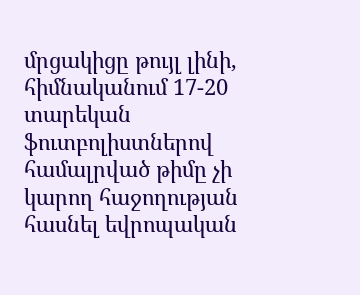մրցակիցը թույլ լինի, հիմնականում 17-20 տարեկան ֆուտբոլիստներով համալրված թիմը չի կարող հաջողության հասնել եվրոպական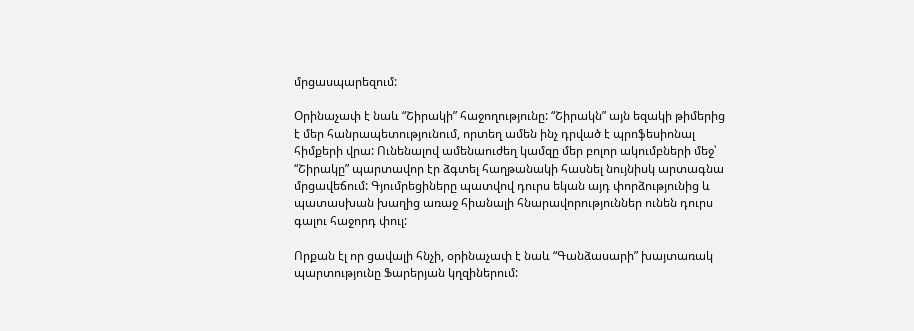մրցասպարեզում:

Օրինաչափ է նաև “Շիրակի” հաջողությունը: “Շիրակն” այն եզակի թիմերից է մեր հանրապետությունում, որտեղ ամեն ինչ դրված է պրոֆեսիոնալ հիմքերի վրա: Ունենալով ամենաուժեղ կամզը մեր բոլոր ակումբների մեջ՝ “Շիրակը” պարտավոր էր ձգտել հաղթանակի հասնել նույնիսկ արտագնա մրցավեճում: Գյումրեցիները պատվով դուրս եկան այդ փորձությունից և պատասխան խաղից առաջ հիանալի հնարավորություններ ունեն դուրս գալու հաջորդ փուլ:

Որքան էլ որ ցավալի հնչի, օրինաչափ է նաև “Գանձասարի” խայտառակ պարտությունը Ֆարերյան կղզիներում: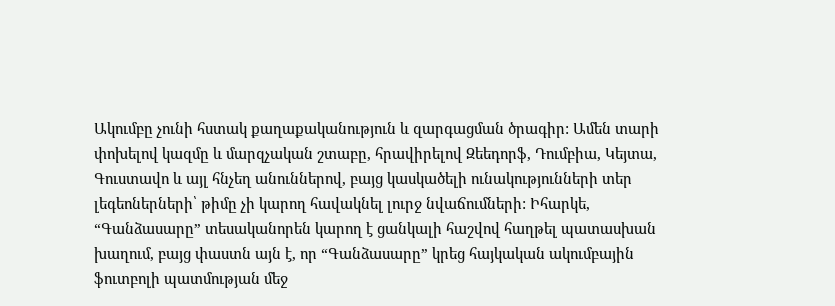Ակումբը չունի հստակ քաղաքականություն և զարգացման ծրագիր: Ամեն տարի փոխելով կազմը և մարզչական շտաբը, հրավիրելով Զեեդորֆ, Դումբիա, Կեյտա, Գուստավո և այլ հնչեղ անուններով, բայց կասկածելի ունակությունների տեր լեգեոներների՝ թիմը չի կարող հավակնել լուրջ նվաճումների: Իհարկե, “Գանձասարը” տեսականորեն կարող է ցանկալի հաշվով հաղթել պատասխան խաղում, բայց փաստն այն է, որ “Գանձասարը” կրեց հայկական ակումբային ֆուտբոլի պատմության մեջ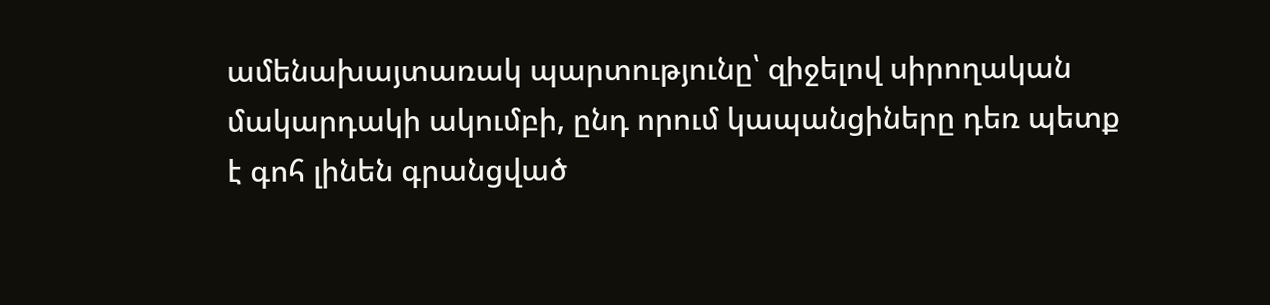ամենախայտառակ պարտությունը՝ զիջելով սիրողական մակարդակի ակումբի, ընդ որում կապանցիները դեռ պետք է գոհ լինեն գրանցված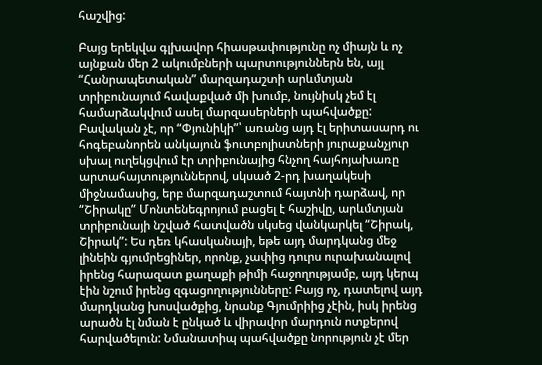հաշվից:

Բայց երեկվա գլխավոր հիասթափությունը ոչ միայն և ոչ այնքան մեր 2 ակումբների պարտություններն են, այլ “Հանրապետական” մարզադաշտի արևմտյան տրիբունայում հավաքված մի խումբ, նույնիսկ չեմ էլ համարձակվում ասել մարզասերների պահվածքը: Բավական չէ, որ “Փյունիկի”՝ առանց այդ էլ երիտասարդ ու հոգեբանորեն անկայուն ֆուտբոլիստների յուրաքանչյուր սխալ ուղեկցվում էր տրիբունայից հնչող հայհոյախառը արտահայտություններով, սկսած 2-րդ խաղակեսի միջնամասից, երբ մարզադաշտում հայտնի դարձավ, որ “Շիրակը” Մոնտենեգրոյում բացել է հաշիվը, արևմտյան տրիբունայի նշված հատվածն սկսեց վանկարկել “Շիրակ, Շիրակ”: Ես դեռ կհասկանայի, եթե այդ մարդկանց մեջ լինեին գյումրեցիներ, որոնք, չափից դուրս ուրախանալով իրենց հարազատ քաղաքի թիմի հաջողությամբ, այդ կերպ էին նշում իրենց զգացողությունները: Բայց ոչ, դատելով այդ մարդկանց խոսվածքից, նրանք Գյումրիից չէին, իսկ իրենց արածն էլ նման է ընկած և վիրավոր մարդուն ոտքերով հարվածելուն: Նմանատիպ պահվածքը նորություն չէ մեր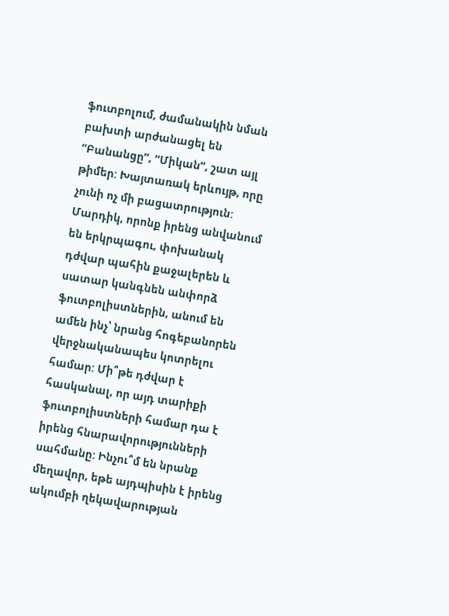ֆուտբոլում, ժամանակին նման բախտի արժանացել են “Բանանցը”, “Միկան”, շատ այլ թիմեր: Խայտառակ երևույթ, որը չունի ոչ մի բացատրություն: Մարդիկ, որոնք իրենց անվանում են երկրպագու, փոխանակ դժվար պահին քաջալերեն և սատար կանգնեն անփորձ ֆուտբոլիստներին, անում են ամեն ինչ՝ նրանց հոգեբանորեն վերջնականապես կոտրելու համար: Մի՞թե դժվար է հասկանալ, որ այդ տարիքի ֆուտբոլիստների համար դա է իրենց հնարավորությունների սահմանը: Ինչու՞մ են նրանք մեղավոր, եթե այդպիսին է իրենց ակումբի ղեկավարության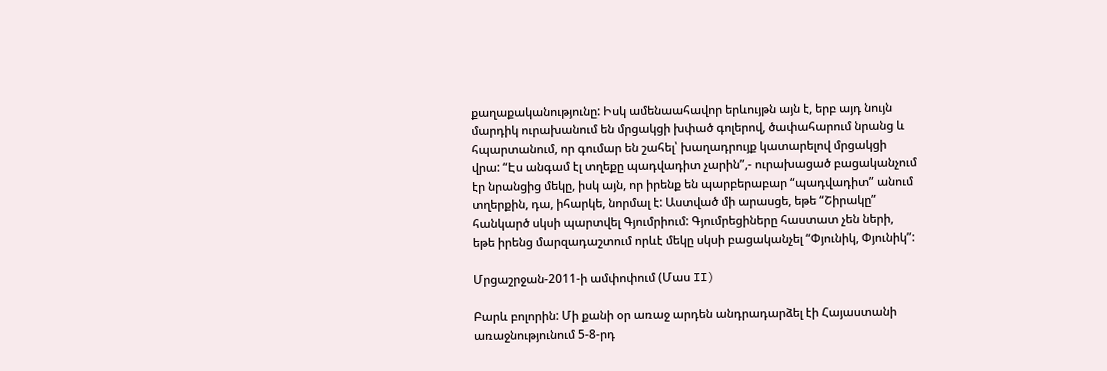քաղաքականությունը: Իսկ ամենաահավոր երևույթն այն է, երբ այդ նույն մարդիկ ուրախանում են մրցակցի խփած գոլերով, ծափահարում նրանց և հպարտանում, որ գումար են շահել՝ խաղադրույք կատարելով մրցակցի վրա: “Էս անգամ էլ տղեքը պադվադիտ չարին”,- ուրախացած բացականչում էր նրանցից մեկը, իսկ այն, որ իրենք են պարբերաբար “պադվադիտ” անում տղերքին, դա, իհարկե, նորմալ է: Աստված մի արասցե, եթե “Շիրակը” հանկարծ սկսի պարտվել Գյումրիում: Գյումրեցիները հաստատ չեն ների, եթե իրենց մարզադաշտում որևէ մեկը սկսի բացականչել “Փյունիկ, Փյունիկ”:

Մրցաշրջան-2011-ի ամփոփում (Մաս II)

Բարև բոլորին: Մի քանի օր առաջ արդեն անդրադարձել էի Հայաստանի առաջնությունում 5-8-րդ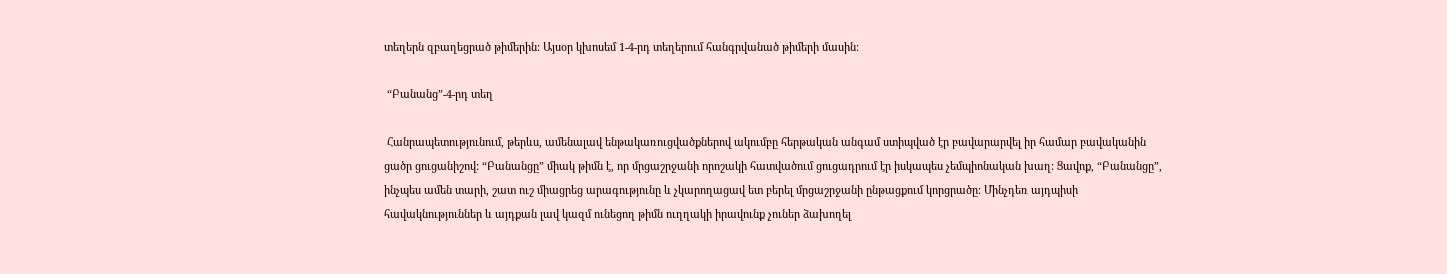տեղերն զբաղեցրած թիմերին: Այսօր կխոսեմ 1-4-րդ տեղերում հանգրվանած թիմերի մասին:

 “Բանանց”-4-րդ տեղ

 Հանրապետությունում, թերևս, ամենալավ ենթակառուցվածքներով ակումբը հերթական անգամ ստիպված էր բավարարվել իր համար բավականին ցածր ցուցանիշով: “Բանանցը” միակ թիմն է, որ մրցաշրջանի որոշակի հատվածում ցուցադրում էր իսկապես չեմպիոնական խաղ: Ցավոք, “Բանանցը”, ինչպես ամեն տարի, շատ ուշ միացրեց արագությունը և չկարողացավ ետ բերել մրցաշրջանի ընթացքում կորցրածը: Մինչդեռ այդպիսի հավակնություններ և այդքան լավ կազմ ունեցող թիմն ուղղակի իրավունք չուներ ձախողել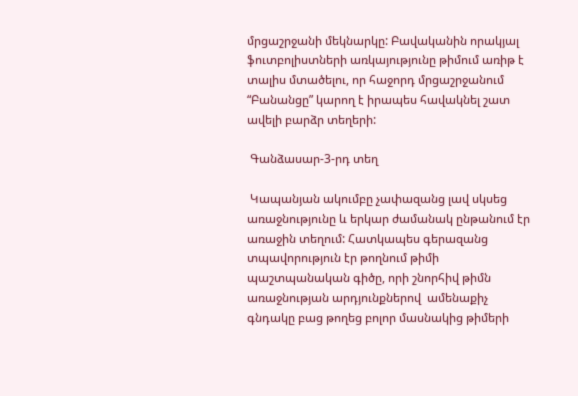մրցաշրջանի մեկնարկը: Բավականին որակյալ ֆուտբոլիստների առկայությունը թիմում առիթ է տալիս մտածելու, որ հաջորդ մրցաշրջանում “Բանանցը” կարող է իրապես հավակնել շատ ավելի բարձր տեղերի:

 Գանձասար-3-րդ տեղ

 Կապանյան ակումբը չափազանց լավ սկսեց առաջնությունը և երկար ժամանակ ընթանում էր առաջին տեղում: Հատկապես գերազանց տպավորություն էր թողնում թիմի պաշտպանական գիծը, որի շնորհիվ թիմն առաջնության արդյունքներով  ամենաքիչ գնդակը բաց թողեց բոլոր մասնակից թիմերի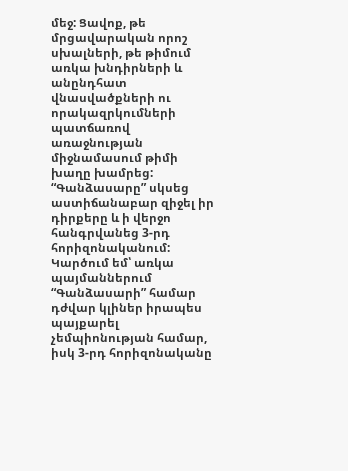մեջ: Ցավոք, թե մրցավարական որոշ սխալների, թե թիմում առկա խնդիրների և անընդհատ վնասվածքների ու որակազրկումների պատճառով առաջնության միջնամասում թիմի խաղը խամրեց: “Գանձասարը” սկսեց աստիճանաբար զիջել իր դիրքերը և ի վերջո հանգրվանեց 3-րդ հորիզոնականում: Կարծում եմ՝ առկա պայմաններում “Գանձասարի” համար դժվար կլիներ իրապես պայքարել չեմպիոնության համար, իսկ 3-րդ հորիզոնականը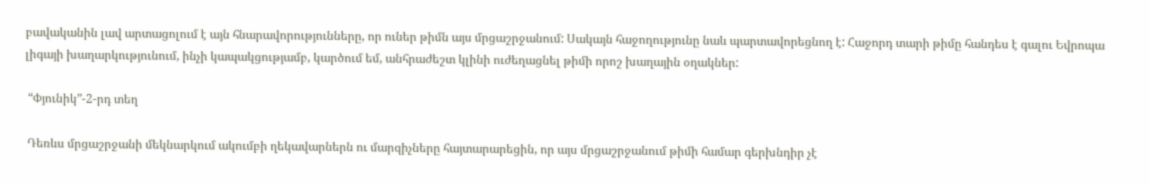բավականին լավ արտացոլում է այն հնարավորությունները, որ ուներ թիմն այս մրցաշրջանում: Սակայն հաջողությունը նաև պարտավորեցնող է: Հաջորդ տարի թիմը հանդես է գալու Եվրոպա լիգայի խաղարկությունում, ինչի կապակցությամբ, կարծում եմ, անհրաժեշտ կլինի ուժեղացնել թիմի որոշ խաղային օղակներ:

 “Փյունիկ”-2-րդ տեղ

 Դեռևս մրցաշրջանի մեկնարկում ակումբի ղեկավարներն ու մարզիչները հայտարարեցին, որ այս մրցաշրջանում թիմի համար գերխնդիր չէ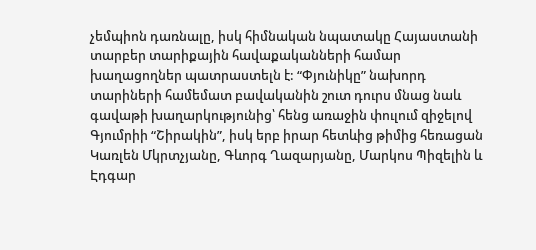չեմպիոն դառնալը, իսկ հիմնական նպատակը Հայաստանի տարբեր տարիքային հավաքականների համար խաղացողներ պատրաստելն է: “Փյունիկը” նախորդ տարիների համեմատ բավականին շուտ դուրս մնաց նաև գավաթի խաղարկությունից՝ հենց առաջին փուլում զիջելով Գյումրիի “Շիրակին”, իսկ երբ իրար հետևից թիմից հեռացան Կառլեն Մկրտչյանը, Գևորգ Ղազարյանը, Մարկոս Պիզելին և Էդգար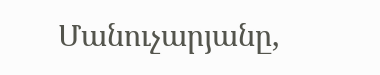Մանուչարյանը,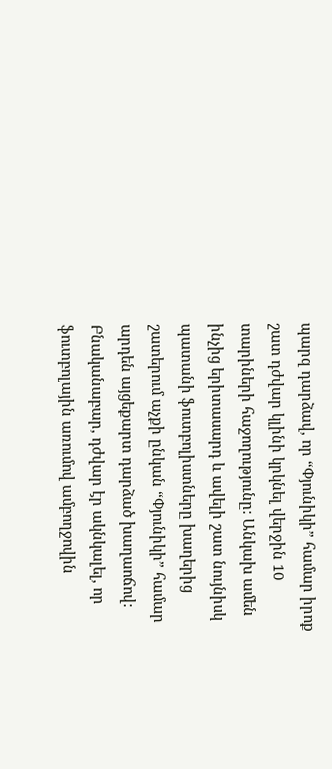պարզ դարձավ, որ “Փյունիկի” համար իրոք շատ դժվար կլինի կրկնել վերջին 10 տարիների հաջողությունը: Անկախ ամեն ինչից երիտասարդ և ավելի շատ նույնիսկ պատանի ֆուտբոլիստները խաղերից շատերում աչքի ընկան “Փյունիկի” համար արդեն այցեքարտ դարձած խաղաոճով: Բնականաբար, դժվար էր ակնկալել, որ ֆուտբոլային առումով ամբողջովին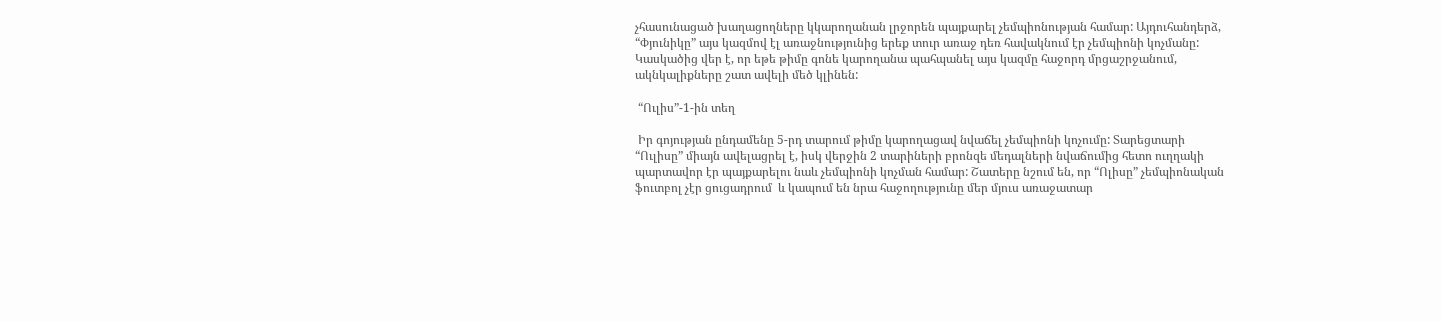չհասունացած խաղացողները կկարողանան լրջորեն պայքարել չեմպիոնության համար: Այդուհանդերձ, “Փյունիկը” այս կազմով էլ առաջնությունից երեք տուր առաջ դեռ հավակնում էր չեմպիոնի կոչմանը: Կասկածից վեր է, որ եթե թիմը գոնե կարողանա պահպանել այս կազմը հաջորդ մրցաշրջանում, ակնկալիքները շատ ավելի մեծ կլինեն:

 “Ուլիս”-1-ին տեղ

 Իր գոյության ընդամենը 5-րդ տարում թիմը կարողացավ նվաճել չեմպիոնի կոչումը: Տարեցտարի “Ուլիսը” միայն ավելացրել է, իսկ վերջին 2 տարիների բրոնզե մեդալների նվաճումից հետո ուղղակի պարտավոր էր պայքարելու նաև չեմպիոնի կոչման համար: Շատերը նշում են, որ “Ոլիսը” չեմպիոնական ֆուտբոլ չէր ցուցադրում  և կապում են նրա հաջողությունը մեր մյուս առաջատար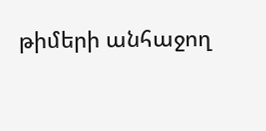թիմերի անհաջող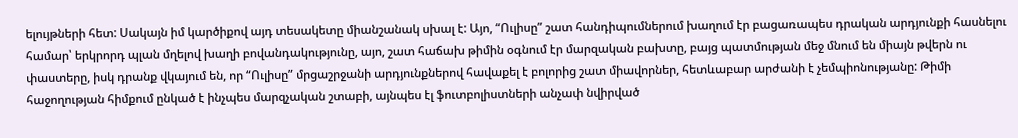ելույթների հետ: Սակայն իմ կարծիքով այդ տեսակետը միանշանակ սխալ է: Այո, “Ուլիսը” շատ հանդիպումներում խաղում էր բացառապես դրական արդյունքի հասնելու համար՝ երկրորդ պլան մղելով խաղի բովանդակությունը, այո, շատ հաճախ թիմին օգնում էր մարզական բախտը, բայց պատմության մեջ մնում են միայն թվերն ու փաստերը, իսկ դրանք վկայում են, որ “Ուլիսը” մրցաշրջանի արդյունքներով հավաքել է բոլորից շատ միավորներ, հետևաբար արժանի է չեմպիոնությանը: Թիմի հաջողության հիմքում ընկած է ինչպես մարզչական շտաբի, այնպես էլ ֆուտբոլիստների անչափ նվիրված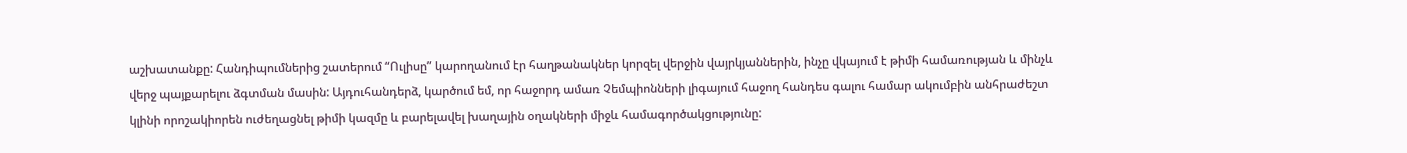աշխատանքը: Հանդիպումներից շատերում “Ուլիսը” կարողանում էր հաղթանակներ կորզել վերջին վայրկյաններին, ինչը վկայում է թիմի համառության և մինչև վերջ պայքարելու ձգտման մասին: Այդուհանդերձ, կարծում եմ, որ հաջորդ ամառ Չեմպիոնների լիգայում հաջող հանդես գալու համար ակումբին անհրաժեշտ կլինի որոշակիորեն ուժեղացնել թիմի կազմը և բարելավել խաղային օղակների միջև համագործակցությունը: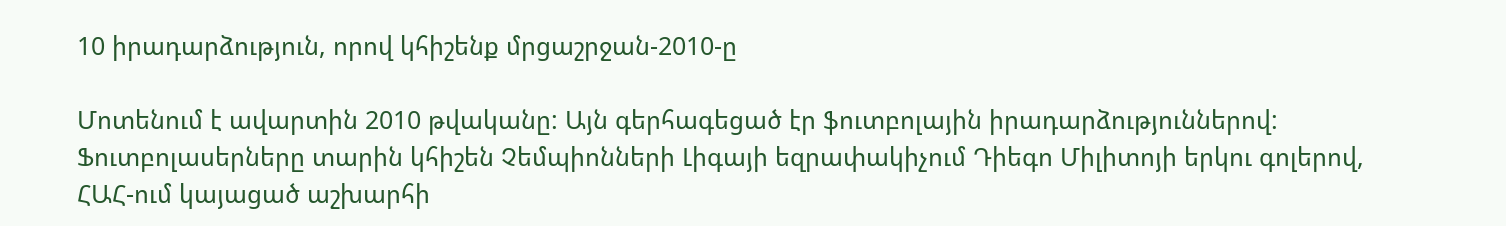10 իրադարձություն, որով կհիշենք մրցաշրջան-2010-ը

Մոտենում է ավարտին 2010 թվականը: Այն գերհագեցած էր ֆուտբոլային իրադարձություններով: Ֆուտբոլասերները տարին կհիշեն Չեմպիոնների Լիգայի եզրափակիչում Դիեգո Միլիտոյի երկու գոլերով, ՀԱՀ-ում կայացած աշխարհի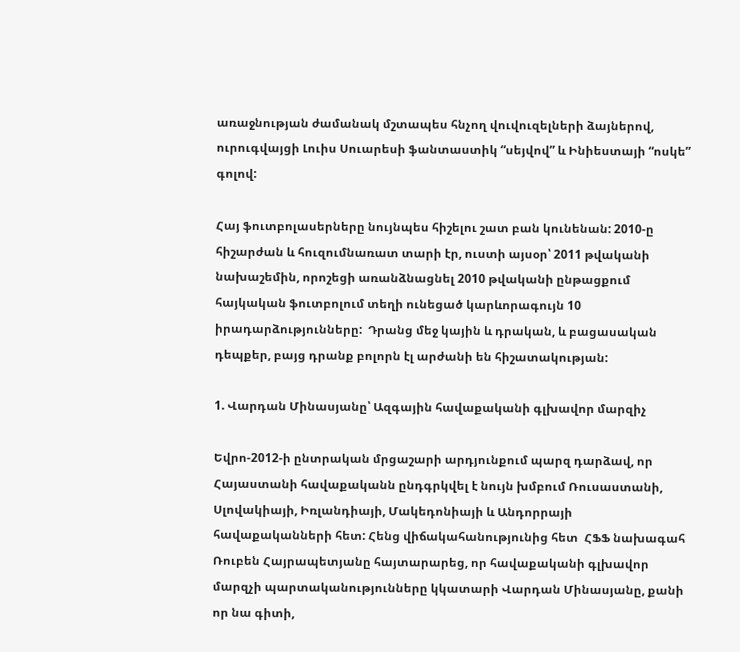առաջնության ժամանակ մշտապես հնչող վուվուզելների ձայներով, ուրուգվայցի Լուիս Սուարեսի ֆանտաստիկ “սեյվով” և Ինիեստայի “ոսկե” գոլով:

Հայ ֆուտբոլասերները նույնպես հիշելու շատ բան կունենան: 2010-ը հիշարժան և հուզումնառատ տարի էր, ուստի այսօր՝ 2011 թվականի նախաշեմին, որոշեցի առանձնացնել 2010 թվականի ընթացքում հայկական ֆուտբոլում տեղի ունեցած կարևորագույն 10 իրադարձությունները:  Դրանց մեջ կային և դրական, և բացասական դեպքեր, բայց դրանք բոլորն էլ արժանի են հիշատակության:

1. Վարդան Մինասյանը՝ Ազգային հավաքականի գլխավոր մարզիչ

Եվրո-2012-ի ընտրական մրցաշարի արդյունքում պարզ դարձավ, որ Հայաստանի հավաքականն ընդգրկվել է նույն խմբում Ռուսաստանի, Սլովակիայի, Իռլանդիայի, Մակեդոնիայի և Անդորրայի հավաքականների հետ: Հենց վիճակահանությունից հետ  ՀՖՖ նախագահ Ռուբեն Հայրապետյանը հայտարարեց, որ հավաքականի գլխավոր մարզչի պարտականությունները կկատարի Վարդան Մինասյանը, քանի որ նա գիտի,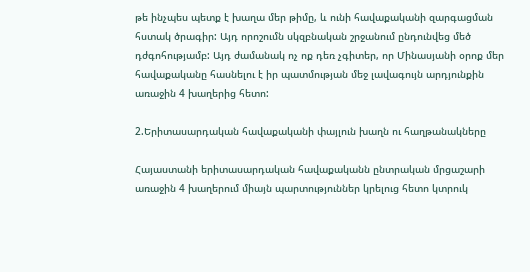թե ինչպես պետք է խաղա մեր թիմը, և ունի հավաքականի զարգացման հստակ ծրագիր: Այդ որոշումն սկզբնական շրջանում ընդունվեց մեծ դժգոհությամբ: Այդ ժամանակ ոչ ոք դեռ չգիտեր, որ Մինասյանի օրոք մեր հավաքականը հասնելու է իր պատմության մեջ լավագույն արդյունքին առաջին 4 խաղերից հետո:

2.Երիտասարդական հավաքականի փայլուն խաղն ու հաղթանակները

Հայաստանի երիտասարդական հավաքականն ընտրական մրցաշարի առաջին 4 խաղերում միայն պարտություններ կրելուց հետո կտրուկ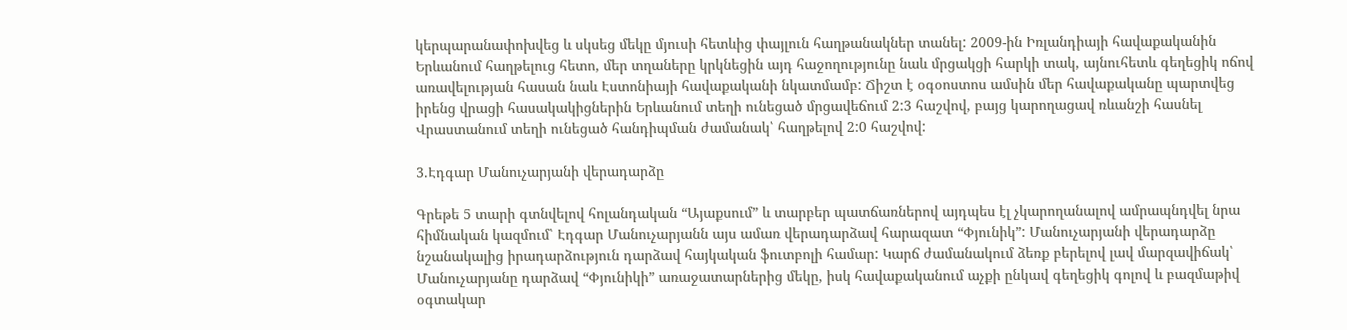կերպարանափոխվեց և սկսեց մեկը մյուսի հետևից փայլուն հաղթանակներ տանել: 2009-ին Իռլանդիայի հավաքականին Երևանում հաղթելուց հետո, մեր տղաները կրկնեցին այդ հաջողությունը նաև մրցակցի հարկի տակ, այնուհետև գեղեցիկ ոճով  առավելության հասան նաև Էստոնիայի հավաքականի նկատմամբ: Ճիշտ է օգօոստոս ամսին մեր հավաքականը պարտվեց իրենց վրացի հասակակիցներին Երևանում տեղի ունեցած մրցավեճում 2:3 հաշվով, բայց կարողացավ ռևանշի հասնել Վրաստանում տեղի ունեցած հանդիպման ժամանակ՝ հաղթելով 2:0 հաշվով:

3.Էդգար Մանուչարյանի վերադարձը

Գրեթե 5 տարի գտնվելով հոլանդական “Այաքսում” և տարբեր պատճառներով այդպես էլ չկարողանալով ամրապնդվել նրա հիմնական կազմում՝ Էդգար Մանուչարյանն այս ամառ վերադարձավ հարազատ “Փյունիկ”: Մանուչարյանի վերադարձը նշանակալից իրադարձություն դարձավ հայկական ֆուտբոլի համար: Կարճ ժամանակում ձեռք բերելով լավ մարզավիճակ՝ Մանուչարյանը դարձավ “Փյունիկի” առաջատարներից մեկը, իսկ հավաքականում աչքի ընկավ գեղեցիկ գոլով և բազմաթիվ օգտակար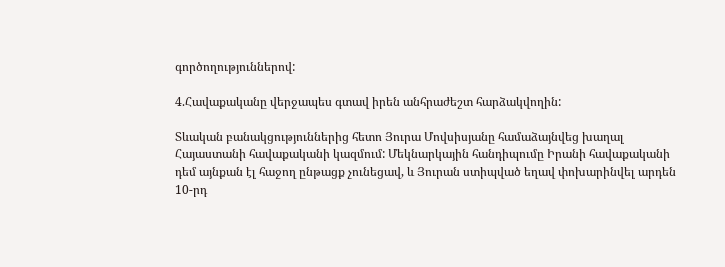գործողություններով:

4.Հավաքականը վերջապես գտավ իրեն անհրաժեշտ հարձակվողին:

Տևական բանակցություններից հետո Յուրա Մովսիսյանը համաձայնվեց խաղալ Հայաստանի հավաքականի կազմում: Մեկնարկային հանդիպումը Իրանի հավաքականի դեմ այնքան էլ հաջող ընթացք չունեցավ, և Յուրան ստիպված եղավ փոխարինվել արդեն 10-րդ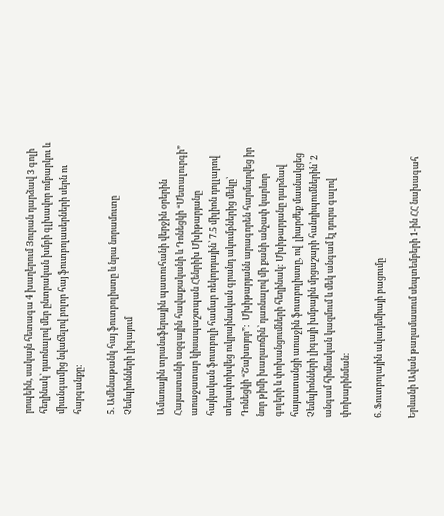րոպեին, սակայն հետագա 4 խաղերում Յուրան դարձավ 3 գոլի հեղինակ՝ դառնալով մեր ընտրական խմբի գլխավոր ռմբարկու և միանգամից նվաճելով բոլոր հայ ֆուտբոլասերների սերն ու հարգանքը:

5. Ամենաթանկ հայ ֆուտբոլիստը և նրա նորամուտը Չեմպիոնների լիգայում

Ամառային տրանսֆերային պատուհանի վերջին օրերին Հայաստանի ազգային հավաքականի և Դոնեցկի “Մետալուրգի” առաջատար կիսապաշտպան Հենրիխ Մխիթարյանը հայկական ֆուտբոլի համար ռեկորդային՝ 7.5 միլիոն դոլլարով տեղափոխվեց ուկրաինական գրանդ ակումբներից մեկը՝ Դոնեցկի “Շախտյոր”:  Մխիթարյանն արագորեն հարմարվեց իր նոր թիմի խաղաոճին՝ դառնալով մի քանի անչափ կարևոր գոլերի և փոխանցումների հեղինակ: Մխիթարյանը դարձավ հայաստանցի առաջին ֆուտբոլիստը, ով  լիարժեք մասնակցեց Չեմպիոնների լիգայի խմբային մրցաշարի հանդիպումներին՝ 2 անգամ հիմնական կազմում և մեկ անգամ էլ դուրս գալով փոխարինման:

6. Ֆուտբոլային ակադեմիայի բացումը

Երևանի Ավան թաղամասում սեպտեմբերի 1-ին ՀՀ նախագահ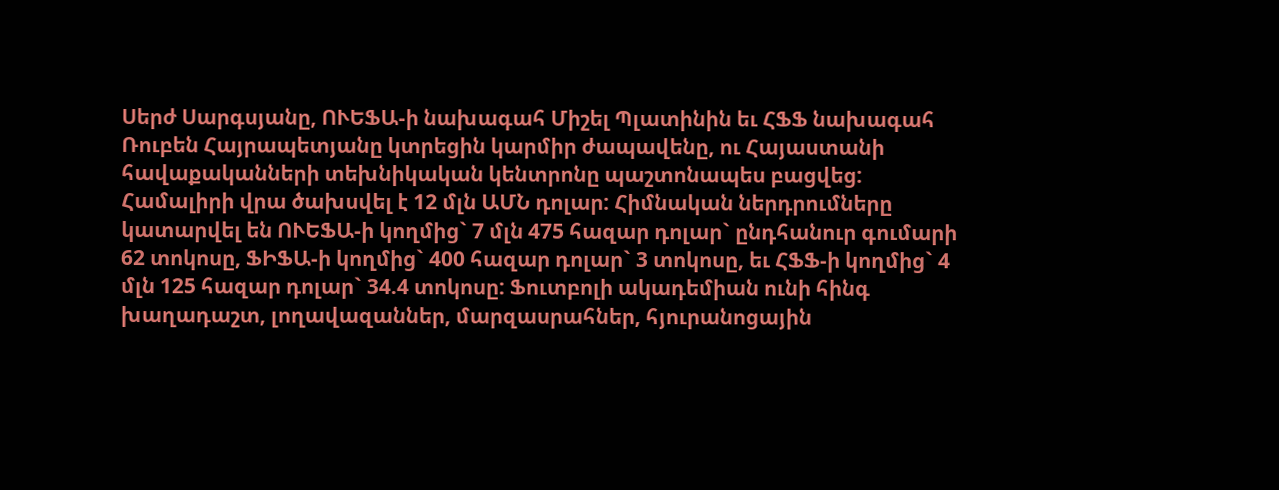Սերժ Սարգսյանը, ՈՒԵՖԱ-ի նախագահ Միշել Պլատինին եւ ՀՖՖ նախագահ Ռուբեն Հայրապետյանը կտրեցին կարմիր ժապավենը, ու Հայաստանի հավաքականների տեխնիկական կենտրոնը պաշտոնապես բացվեց: Համալիրի վրա ծախսվել է 12 մլն ԱՄՆ դոլար: Հիմնական ներդրումները կատարվել են ՈՒԵՖԱ-ի կողմից` 7 մլն 475 հազար դոլար` ընդհանուր գումարի 62 տոկոսը, ՖԻՖԱ-ի կողմից` 400 հազար դոլար` 3 տոկոսը, եւ ՀՖՖ-ի կողմից` 4 մլն 125 հազար դոլար` 34.4 տոկոսը: Ֆուտբոլի ակադեմիան ունի հինգ խաղադաշտ, լողավազաններ, մարզասրահներ, հյուրանոցային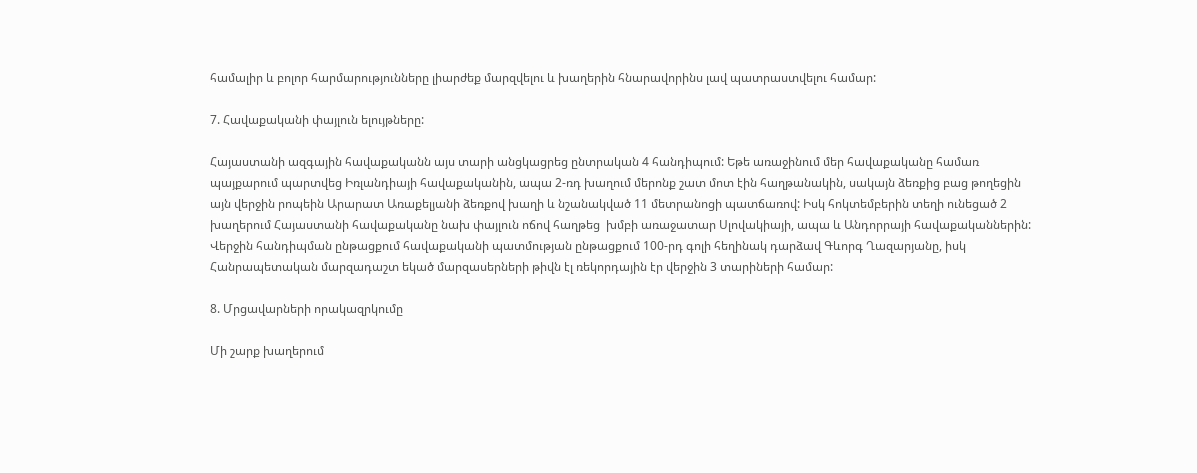համալիր և բոլոր հարմարությունները լիարժեք մարզվելու և խաղերին հնարավորինս լավ պատրաստվելու համար:

7. Հավաքականի փայլուն ելույթները:

Հայաստանի ազգային հավաքականն այս տարի անցկացրեց ընտրական 4 հանդիպում: Եթե առաջինում մեր հավաքականը համառ պայքարում պարտվեց Իռլանդիայի հավաքականին, ապա 2-ռդ խաղում մերոնք շատ մոտ էին հաղթանակին, սակայն ձեռքից բաց թողեցին այն վերջին րոպեին Արարատ Առաքելյանի ձեռքով խաղի և նշանակված 11 մետրանոցի պատճառով: Իսկ հոկտեմբերին տեղի ունեցած 2 խաղերում Հայաստանի հավաքականը նախ փայլուն ոճով հաղթեց  խմբի առաջատար Սլովակիայի, ապա և Անդորրայի հավաքականներին: Վերջին հանդիպման ընթացքում հավաքականի պատմության ընթացքում 100-րդ գոլի հեղինակ դարձավ Գևորգ Ղազարյանը, իսկ Հանրապետական մարզադաշտ եկած մարզասերների թիվն էլ ռեկորդային էր վերջին 3 տարիների համար:

8. Մրցավարների որակազրկումը

Մի շարք խաղերում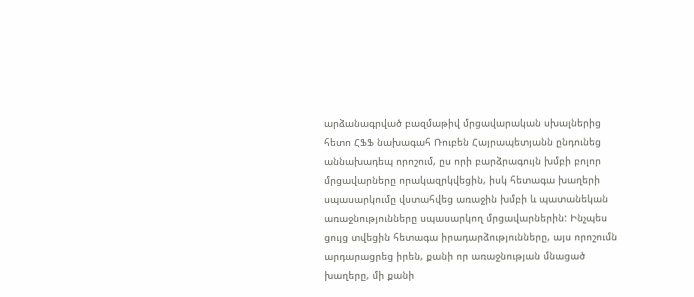արձանագրված բազմաթիվ մրցավարական սխալներից հետո ՀՖՖ նախագահ Ռուբեն Հայրապետյանն ընդունեց աննախադեպ որոշում, ըս որի բարձրագույն խմբի բոլոր մրցավարները որակազրկվեցին, իսկ հետագա խաղերի սպասարկումը վստահվեց առաջին խմբի և պատանեկան առաջնությունները սպասարկող մրցավարներին: Ինչպես ցույց տվեցին հետագա իրադարձությունները, այս որոշումն արդարացրեց իրեն, քանի որ առաջնության մնացած խաղերը, մի քանի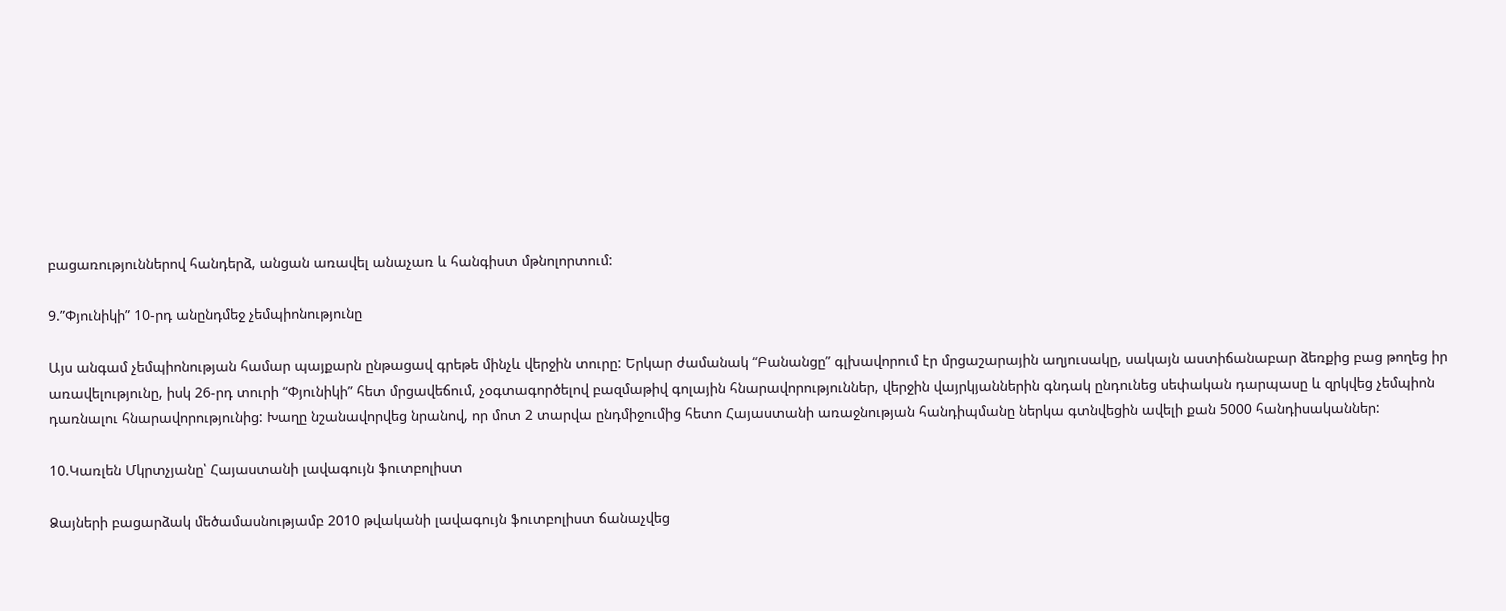բացառություններով հանդերձ, անցան առավել անաչառ և հանգիստ մթնոլորտում:

9.”Փյունիկի” 10-րդ անընդմեջ չեմպիոնությունը

Այս անգամ չեմպիոնության համար պայքարն ընթացավ գրեթե մինչև վերջին տուրը: Երկար ժամանակ “Բանանցը” գլխավորում էր մրցաշարային աղյուսակը, սակայն աստիճանաբար ձեռքից բաց թողեց իր առավելությունը, իսկ 26-րդ տուրի “Փյունիկի” հետ մրցավեճում, չօգտագործելով բազմաթիվ գոլային հնարավորություններ, վերջին վայրկյաններին գնդակ ընդունեց սեփական դարպասը և զրկվեց չեմպիոն դառնալու հնարավորությունից: Խաղը նշանավորվեց նրանով, որ մոտ 2 տարվա ընդմիջումից հետո Հայաստանի առաջնության հանդիպմանը ներկա գտնվեցին ավելի քան 5000 հանդիսականներ:

10.Կառլեն Մկրտչյանը՝ Հայաստանի լավագույն ֆուտբոլիստ

Ձայների բացարձակ մեծամասնությամբ 2010 թվականի լավագույն ֆուտբոլիստ ճանաչվեց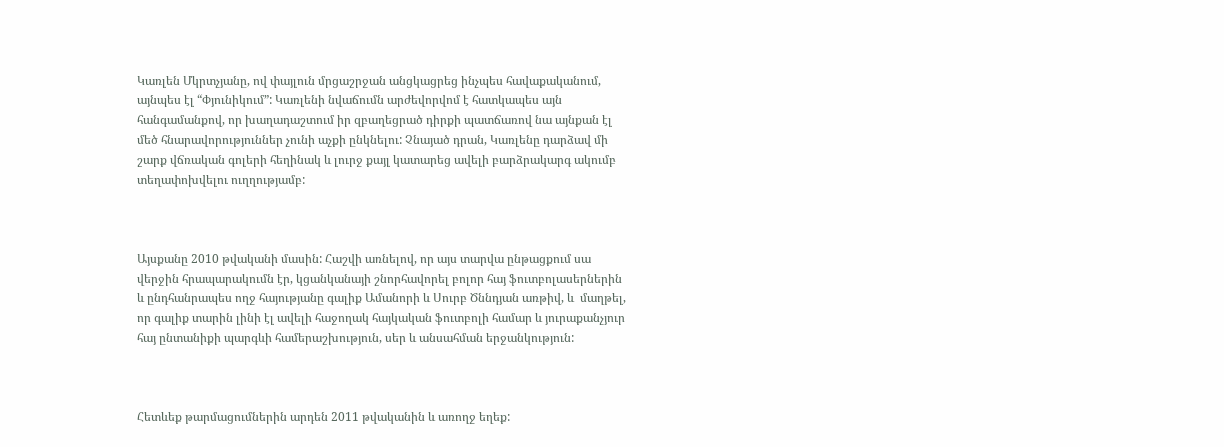Կառլեն Մկրտչյանը, ով փայլուն մրցաշրջան անցկացրեց ինչպես հավաքականում, այնպես էլ “Փյունիկում”: Կառլենի նվաճումն արժեվորվոմ է հատկապես այն հանգամանքով, որ խաղադաշտում իր զբաղեցրած դիրքի պատճառով նա այնքան էլ մեծ հնարավորություններ չունի աչքի ընկնելու: Չնայած դրան, Կառլենը դարձավ մի շարք վճռական գոլերի հեղինակ և լուրջ քայլ կատարեց ավելի բարձրակարգ ակումբ տեղափոխվելու ուղղությամբ:



Այսքանը 2010 թվականի մասին: Հաշվի առնելով, որ այս տարվա ընթացքում սա վերջին հրապարակումն էր, կցանկանայի շնորհավորել բոլոր հայ ֆուտբոլասերներին և ընդհանրապես ողջ հայությանը գալիք Ամանորի և Սուրբ Ծննդյան առթիվ, և  մաղթել, որ գալիք տարին լինի էլ ավելի հաջողակ հայկական ֆուտբոլի համար և յուրաքանչյուր հայ ընտանիքի պարգևի համերաշխություն, սեր և անսահման երջանկություն:



Հետևեք թարմացումներին արդեն 2011 թվականին և առողջ եղեք: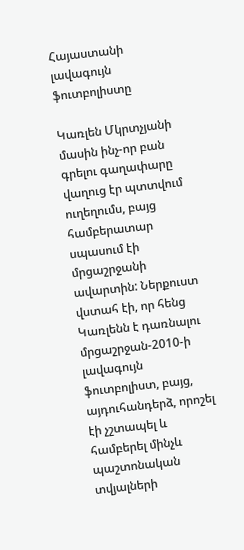Հայաստանի լավագույն ֆուտբոլիստը

Կառլեն Մկրտչյանի մասին ինչ-որ բան գրելու գաղափարը վաղուց էր պտտվում ուղեղումս, բայց համբերատար սպասում էի մրցաշրջանի ավարտին: Ներքուստ վստահ էի, որ հենց Կառլենն է դառնալու մրցաշրջան-2010-ի լավագույն ֆուտբոլիստ, բայց, այդուհանդերձ, որոշել էի չշտապել և համբերել մինչև պաշտոնական տվյալների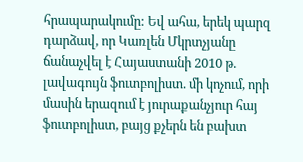հրապարակումը: Եվ ահա, երեկ պարզ դարձավ, որ Կառլեն Մկրտչյանը ճանաչվել է Հայաստանի 2010 թ. լավագույն ֆուտբոլիստ. մի կոչում, որի մասին երազում է յուրաքանչյուր հայ ֆուտբոլիստ, բայց քչերն են բախտ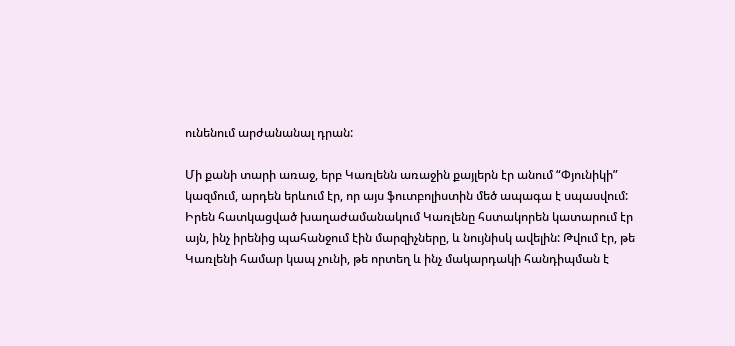ունենում արժանանալ դրան:

Մի քանի տարի առաջ, երբ Կառլենն առաջին քայլերն էր անում “Փյունիկի” կազմում, արդեն երևում էր, որ այս ֆուտբոլիստին մեծ ապագա է սպասվում: Իրեն հատկացված խաղաժամանակում Կառլենը հստակորեն կատարում էր այն, ինչ իրենից պահանջում էին մարզիչները, և նույնիսկ ավելին: Թվում էր, թե Կառլենի համար կապ չունի, թե որտեղ և ինչ մակարդակի հանդիպման է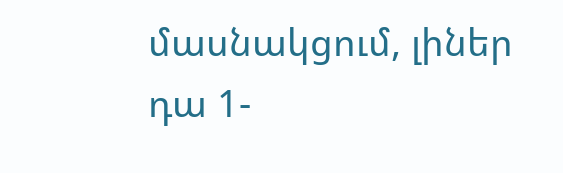մասնակցում, լիներ դա 1-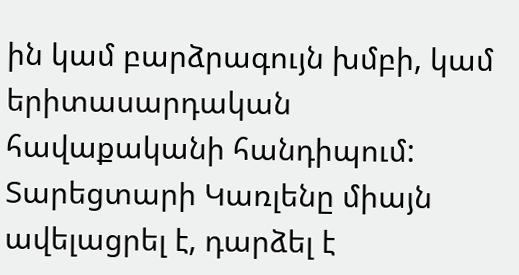ին կամ բարձրագույն խմբի, կամ երիտասարդական հավաքականի հանդիպում: Տարեցտարի Կառլենը միայն ավելացրել է, դարձել է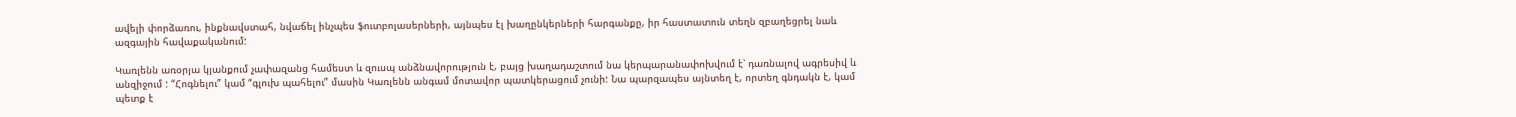ավելի փորձառու, ինքնավստահ, նվաճել ինչպես ֆուտբոլասերների, այնպես էլ խաղընկերների հարգանքը, իր հաստատուն տեղն զբաղեցրել նաև ազգային հավաքականում:

Կառլենն առօրյա կյանքում չափազանց համեստ և զուսպ անձնավորություն է, բայց խաղադաշտում նա կերպարանափոխվում է՝ դառնալով ագրեսիվ և անզիջում : “Հոգնելու” կամ “գլուխ պահելու” մասին Կառլենն անգամ մոտավոր պատկերացում չունի: Նա պարզապես այնտեղ է, որտեղ գնդակն է, կամ պետք է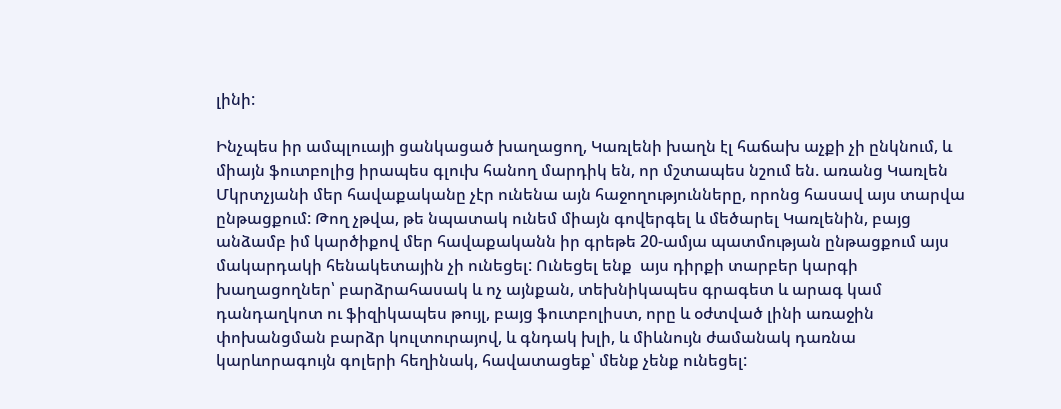լինի:

Ինչպես իր ամպլուայի ցանկացած խաղացող, Կառլենի խաղն էլ հաճախ աչքի չի ընկնում, և միայն ֆուտբոլից իրապես գլուխ հանող մարդիկ են, որ մշտապես նշում են. առանց Կառլեն Մկրտչյանի մեր հավաքականը չէր ունենա այն հաջողությունները, որոնց հասավ այս տարվա ընթացքում: Թող չթվա, թե նպատակ ունեմ միայն գովերգել և մեծարել Կառլենին, բայց անձամբ իմ կարծիքով մեր հավաքականն իր գրեթե 20-ամյա պատմության ընթացքում այս մակարդակի հենակետային չի ունեցել: Ունեցել ենք  այս դիրքի տարբեր կարգի խաղացողներ՝ բարձրահասակ և ոչ այնքան, տեխնիկապես գրագետ և արագ կամ դանդաղկոտ ու ֆիզիկապես թույլ, բայց ֆուտբոլիստ, որը և օժտված լինի առաջին փոխանցման բարձր կուլտուրայով, և գնդակ խլի, և միևնույն ժամանակ դառնա կարևորագույն գոլերի հեղինակ, հավատացեք՝ մենք չենք ունեցել: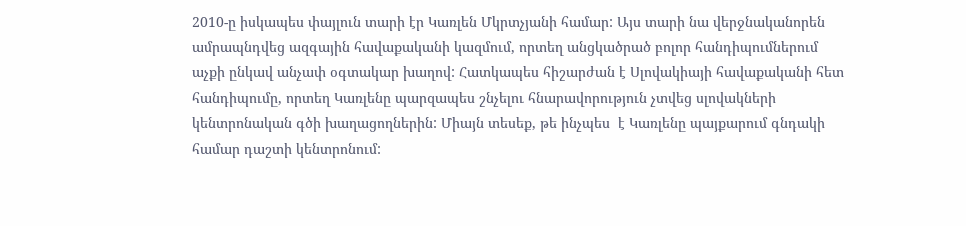2010-ը իսկապես փայլուն տարի էր Կառլեն Մկրտչյանի համար: Այս տարի նա վերջնականորեն ամրապնդվեց ազգային հավաքականի կազմում, որտեղ անցկածրած բոլոր հանդիպումներում աչքի ընկավ անչափ օգտակար խաղով: Հատկապես հիշարժան է Սլովակիայի հավաքականի հետ հանդիպումը, որտեղ Կառլենը պարզապես շնչելու հնարավորություն չտվեց սլովակների կենտրոնական գծի խաղացողներին: Միայն տեսեք, թե ինչպես  է Կառլենը պայքարում գնդակի համար դաշտի կենտրոնում: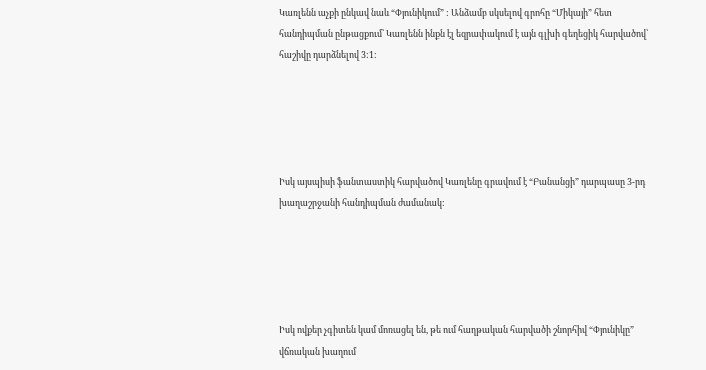Կառլենն աչքի ընկավ նաև “Փյունիկում” : Անձամբ սկսելով գրոհը “Միկայի” հետ հանդիպման ընթացքում՝ Կառլենն ինքն էլ եզրափակում է այն գլխի գեղեցիկ հարվածով՝ հաշիվը դարձնելով 3:1:





Իսկ այսպիսի ֆանտաստիկ հարվածով Կառլենը գրավում է “Բանանցի” դարպասը 3-րդ խաղաշրջանի հանդիպման ժամանակ:





Իսկ ովքեր չգիտեն կամ մոռացել են, թե ում հաղթական հարվածի շնորհիվ “Փյունիկը” վճռական խաղում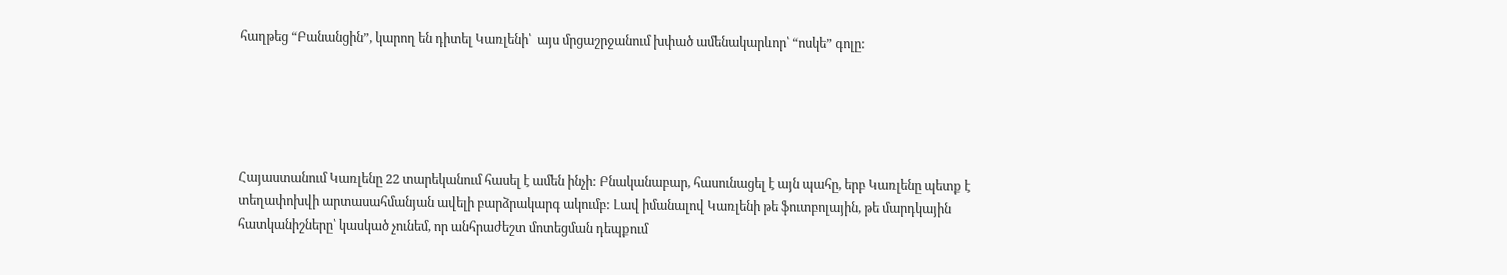հաղթեց “Բանանցին”, կարող են դիտել Կառլենի՝  այս մրցաշրջանում խփած ամենակարևոր՝ “ոսկե” գոլը:





Հայաստանում Կառլենը 22 տարեկանում հասել է ամեն ինչի: Բնականաբար, հասունացել է այն պահը, երբ Կառլենը պետք է  տեղափոխվի արտասահմանյան ավելի բարձրակարգ ակումբ: Լավ իմանալով Կառլենի թե ֆուտբոլային, թե մարդկային հատկանիշները՝ կասկած չունեմ, որ անհրաժեշտ մոտեցման դեպքում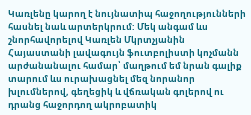Կառլենը կարող է նույնատիպ հաջողությունների հասնել նաև արտերկրում: Մեկ անգամ ևս շնորհավորելով Կառլեն Մկրտչյանին Հայաստանի լավագույն ֆուտբոլիստի կոչմանն արժանանալու համար՝ մաղթում եմ նրան գալիք տարում ևս ուրախացնել մեզ նորանոր խլումներով, գեղեցիկ և վճռական գոլերով ու դրանց հաջորդող ակրոբատիկ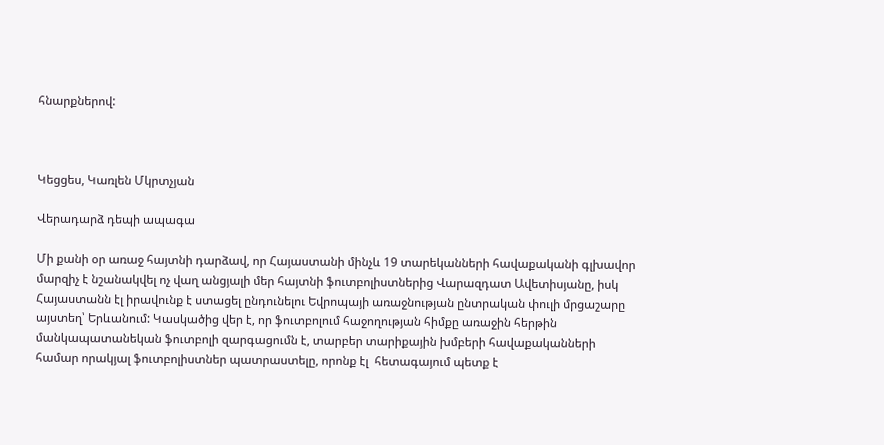հնարքներով:



Կեցցես, Կառլեն Մկրտչյան

Վերադարձ դեպի ապագա

Մի քանի օր առաջ հայտնի դարձավ, որ Հայաստանի մինչև 19 տարեկանների հավաքականի գլխավոր մարզիչ է նշանակվել ոչ վաղ անցյալի մեր հայտնի ֆուտբոլիստներից Վարազդատ Ավետիսյանը, իսկ Հայաստանն էլ իրավունք է ստացել ընդունելու Եվրոպայի առաջնության ընտրական փուլի մրցաշարը այստեղ՝ Երևանում: Կասկածից վեր է, որ ֆուտբոլում հաջողության հիմքը առաջին հերթին մանկապատանեկան ֆուտբոլի զարգացումն է, տարբեր տարիքային խմբերի հավաքականների համար որակյալ ֆուտբոլիստներ պատրաստելը, որոնք էլ  հետագայում պետք է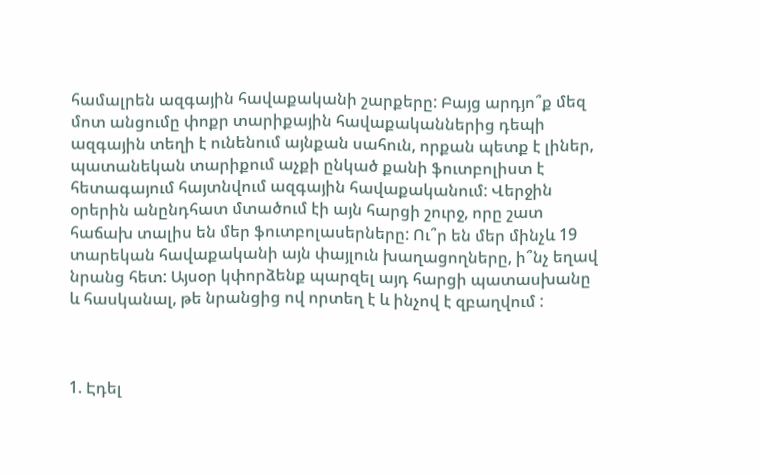համալրեն ազգային հավաքականի շարքերը: Բայց արդյո՞ք մեզ մոտ անցումը փոքր տարիքային հավաքականներից դեպի ազգային տեղի է ունենում այնքան սահուն, որքան պետք է լիներ, պատանեկան տարիքում աչքի ընկած քանի ֆուտբոլիստ է հետագայում հայտնվում ազգային հավաքականում: Վերջին օրերին անընդհատ մտածում էի այն հարցի շուրջ, որը շատ հաճախ տալիս են մեր ֆուտբոլասերները: Ու՞ր են մեր մինչև 19 տարեկան հավաքականի այն փայլուն խաղացողները, ի՞նչ եղավ նրանց հետ: Այսօր կփորձենք պարզել այդ հարցի պատասխանը և հասկանալ, թե նրանցից ով որտեղ է և ինչով է զբաղվում :



1. Էդել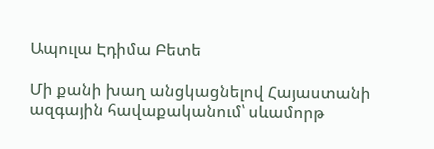Ապուլա Էդիմա Բետե

Մի քանի խաղ անցկացնելով Հայաստանի ազգային հավաքականում՝ սևամորթ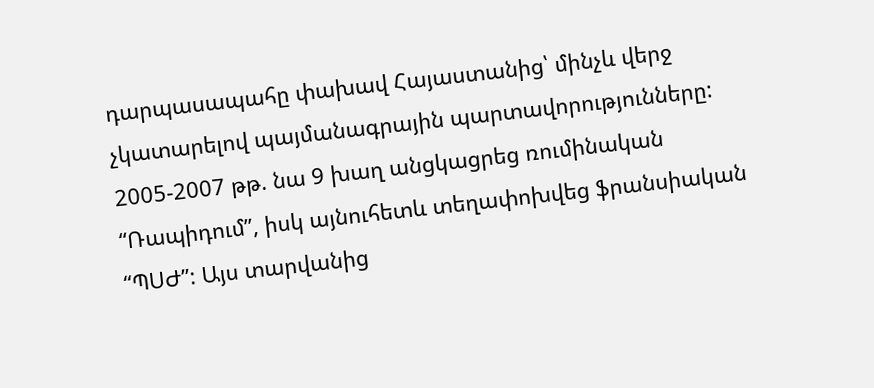դարպասապահը փախավ Հայաստանից՝ մինչև վերջ չկատարելով պայմանագրային պարտավորությունները: 2005-2007 թթ. նա 9 խաղ անցկացրեց ռումինական “Ռապիդում”, իսկ այնուհետև տեղափոխվեց ֆրանսիական “ՊՍԺ”: Այս տարվանից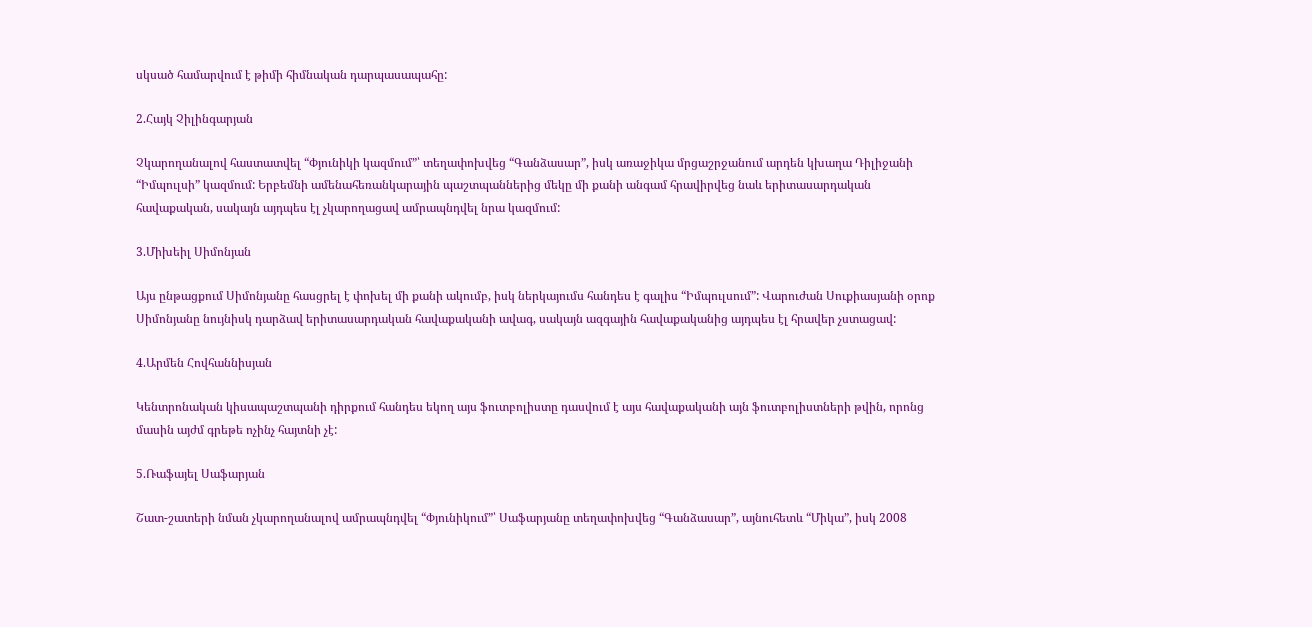սկսած համարվում է թիմի հիմնական դարպասապահը:

2.Հայկ Չիլինգարյան

Չկարողանալով հաստատվել “Փյունիկի կազմում”՝ տեղափոխվեց “Գանձասար”, իսկ առաջիկա մրցաշրջանում արդեն կխաղա Դիլիջանի “Իմպուլսի” կազմում: Երբեմնի ամենահեռանկարային պաշտպաններից մեկը մի քանի անգամ հրավիրվեց նաև երիտասարդական հավաքական, սակայն այդպես էլ չկարողացավ ամրապնդվել նրա կազմում:

3.Միխեիլ Սիմոնյան

Այս ընթացքում Սիմոնյանը հասցրել է փոխել մի քանի ակումբ, իսկ ներկայումս հանդես է գալիս “Իմպուլսում”: Վարուժան Սուքիասյանի օրոք Սիմոնյանը նույնիսկ դարձավ երիտասարդական հավաքականի ավագ, սակայն ազգային հավաքականից այդպես էլ հրավեր չստացավ:

4.Արմեն Հովհաննիսյան

Կենտրոնական կիսապաշտպանի դիրքում հանդես եկող այս ֆուտբոլիստը դասվում է այս հավաքականի այն ֆուտբոլիստների թվին, որոնց մասին այժմ գրեթե ոչինչ հայտնի չէ:

5.Ռաֆայել Սաֆարյան

Շատ-շատերի նման չկարողանալով ամրապնդվել “Փյունիկում”՝ Սաֆարյանը տեղափոխվեց “Գանձասար”, այնուհետև “Միկա”, իսկ 2008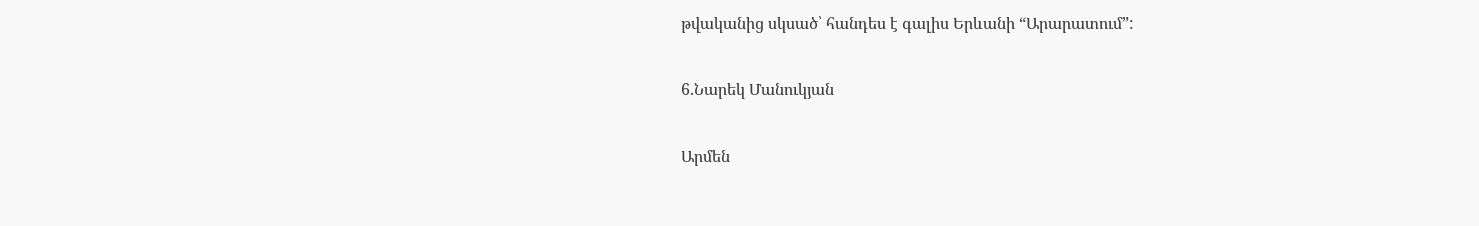թվականից սկսած՝ հանդես է գալիս Երևանի “Արարատում”:

6.Նարեկ Մանուկյան

Արմեն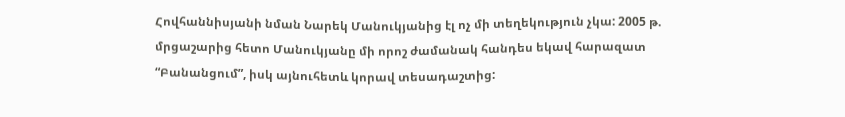Հովհաննիսյանի նման Նարեկ Մանուկյանից էլ ոչ մի տեղեկություն չկա: 2005 թ. մրցաշարից հետո Մանուկյանը մի որոշ ժամանակ հանդես եկավ հարազատ “Բանանցում”, իսկ այնուհետև կորավ տեսադաշտից: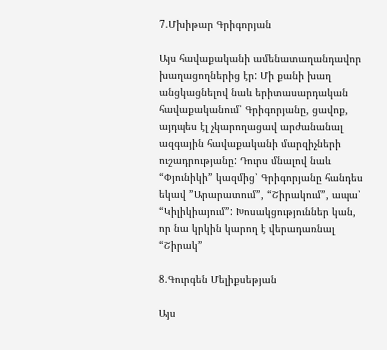7.Մխիթար Գրիգորյան

Այս հավաքականի ամենատաղանդավոր խաղացողներից էր: Մի քանի խաղ անցկացնելով նաև երիտասարդական հավաքականում՝ Գրիգորյանը, ցավոք, այդպես էլ չկարողացավ արժանանալ ազգային հավաքականի մարզիչների ուշադրությանը: Դուրս մնալով նաև “Փյունիկի” կազմից՝ Գրիգորյանը հանդես եկավ ”Արարատում”, “Շիրակում”, ապա՝ “Կիլիկիայում”: Խոսակցություններ կան, որ նա կրկին կարող է վերադառնալ “Շիրակ”

8.Գուրգեն Մելիքսեթյան

Այս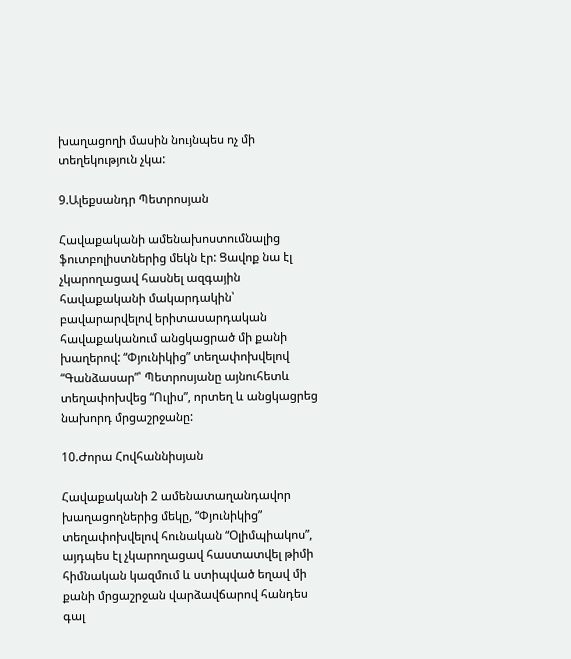խաղացողի մասին նույնպես ոչ մի տեղեկություն չկա:

9.Ալեքսանդր Պետրոսյան

Հավաքականի ամենախոստումնալից ֆուտբոլիստներից մեկն էր: Ցավոք նա էլ չկարողացավ հասնել ազգային հավաքականի մակարդակին՝ բավարարվելով երիտասարդական հավաքականում անցկացրած մի քանի խաղերով: “Փյունիկից” տեղափոխվելով “Գանձասար”՝ Պետրոսյանը այնուհետև տեղափոխվեց “Ուլիս”, որտեղ և անցկացրեց նախորդ մրցաշրջանը:

10.Ժորա Հովհաննիսյան

Հավաքականի 2 ամենատաղանդավոր խաղացողներից մեկը, “Փյունիկից” տեղափոխվելով հունական “Օլիմպիակոս”, այդպես էլ չկարողացավ հաստատվել թիմի հիմնական կազմում և ստիպված եղավ մի քանի մրցաշրջան վարձավճարով հանդես գալ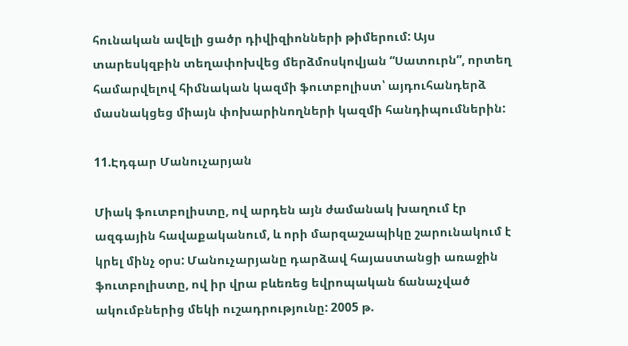հունական ավելի ցածր դիվիզիոնների թիմերում: Այս տարեսկզբին տեղափոխվեց մերձմոսկովյան “Սատուրն”, որտեղ համարվելով հիմնական կազմի ֆուտբոլիստ՝ այդուհանդերձ մասնակցեց միայն փոխարինողների կազմի հանդիպումներին:

11.Էդգար Մանուչարյան

Միակ ֆուտբոլիստը, ով արդեն այն ժամանակ խաղում էր ազգային հավաքականում, և որի մարզաշապիկը շարունակում է կրել մինչ օրս: Մանուչարյանը դարձավ հայաստանցի առաջին ֆուտբոլիստը, ով իր վրա բևեռեց եվրոպական ճանաչված ակումբներից մեկի ուշադրությունը: 2005 թ.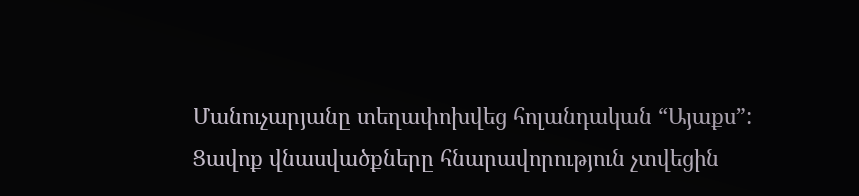Մանուչարյանը տեղափոխվեց հոլանդական “Այաքս”: Ցավոք վնասվածքները հնարավորություն չտվեցին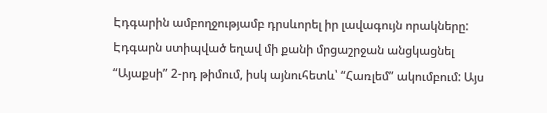Էդգարին ամբողջությամբ դրսևորել իր լավագույն որակները: Էդգարն ստիպված եղավ մի քանի մրցաշրջան անցկացնել “Այաքսի” 2-րդ թիմում, իսկ այնուհետև՝ “Հառլեմ” ակումբում: Այս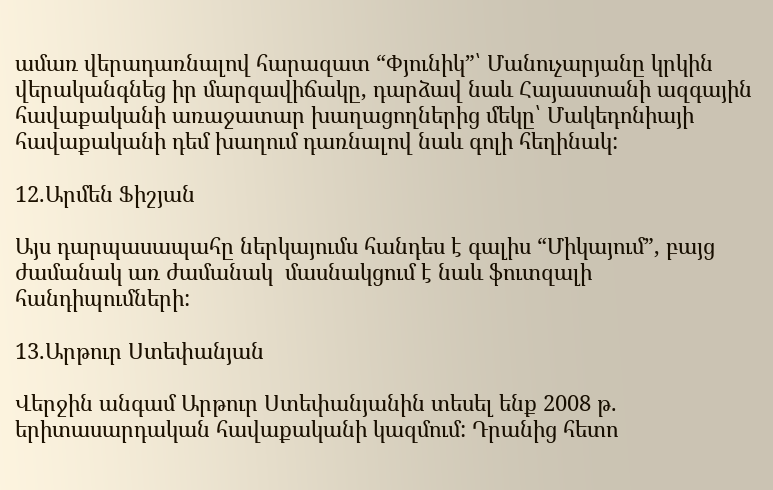ամառ վերադառնալով հարազատ “Փյունիկ”՝ Մանուչարյանը կրկին վերականգնեց իր մարզավիճակը, դարձավ նաև Հայաստանի ազգային հավաքականի առաջատար խաղացողներից մեկը՝ Մակեդոնիայի հավաքականի դեմ խաղում դառնալով նաև գոլի հեղինակ:

12.Արմեն Ֆիշյան

Այս դարպասապահը ներկայումս հանդես է գալիս “Միկայում”, բայց ժամանակ առ ժամանակ  մասնակցում է նաև ֆուտզալի հանդիպումների:

13.Արթուր Ստեփանյան

Վերջին անգամ Արթուր Ստեփանյանին տեսել ենք 2008 թ. երիտասարդական հավաքականի կազմում: Դրանից հետո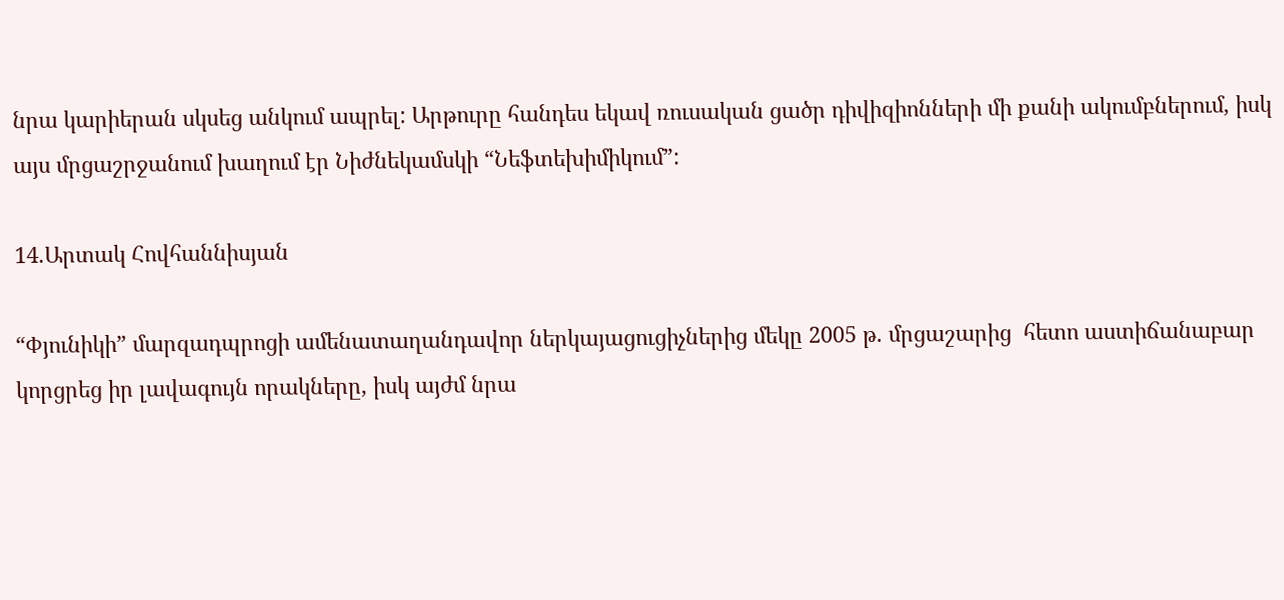նրա կարիերան սկսեց անկում ապրել: Արթուրը հանդես եկավ ռուսական ցածր դիվիզիոնների մի քանի ակումբներում, իսկ այս մրցաշրջանում խաղում էր Նիժնեկամսկի “Նեֆտեխիմիկում”:

14.Արտակ Հովհաննիսյան

“Փյունիկի” մարզադպրոցի ամենատաղանդավոր ներկայացուցիչներից մեկը 2005 թ. մրցաշարից  հետո աստիճանաբար կորցրեց իր լավագույն որակները, իսկ այժմ նրա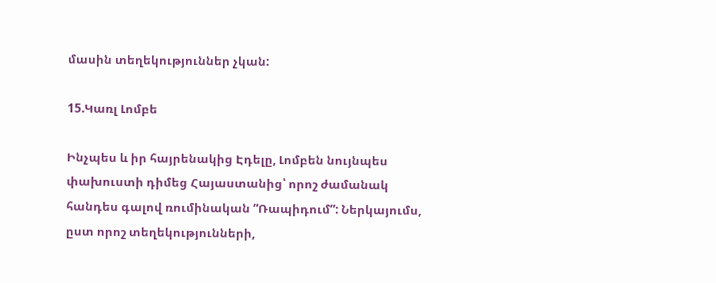մասին տեղեկություններ չկան:

15.Կառլ Լոմբե

Ինչպես և իր հայրենակից Էդելը, Լոմբեն նույնպես փախուստի դիմեց Հայաստանից՝ որոշ ժամանակ հանդես գալով ռումինական “Ռապիդում”: Ներկայումս, ըստ որոշ տեղեկությունների,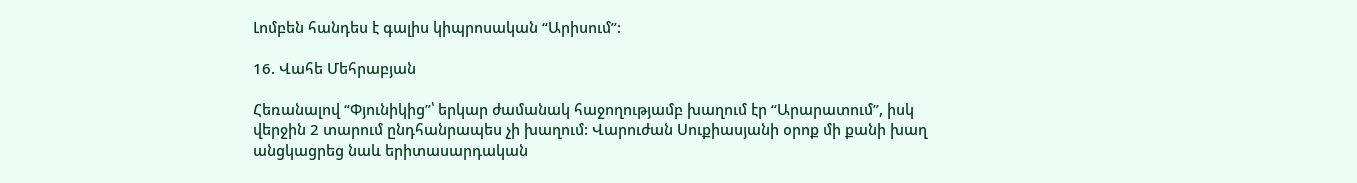Լոմբեն հանդես է գալիս կիպրոսական “Արիսում”:

16. Վահե Մեհրաբյան

Հեռանալով “Փյունիկից”՝ երկար ժամանակ հաջողությամբ խաղում էր “Արարատում”, իսկ վերջին 2 տարում ընդհանրապես չի խաղում: Վարուժան Սուքիասյանի օրոք մի քանի խաղ անցկացրեց նաև երիտասարդական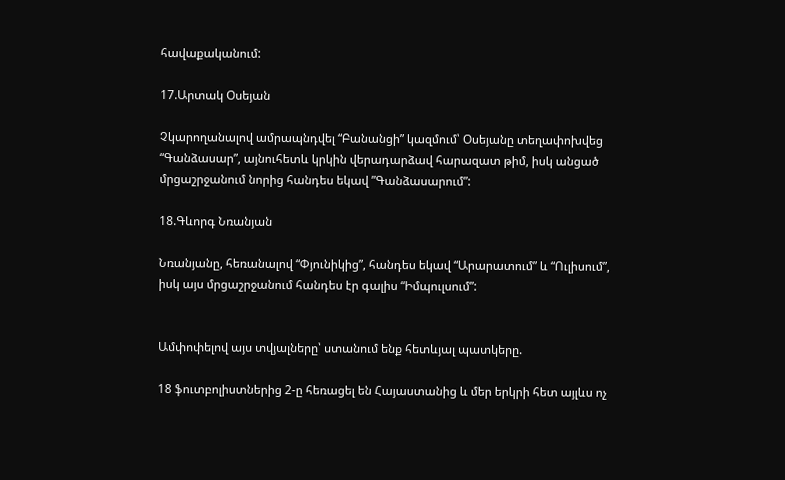հավաքականում:

17.Արտակ Օսեյան

Չկարողանալով ամրապնդվել “Բանանցի” կազմում՝ Օսեյանը տեղափոխվեց “Գանձասար”, այնուհետև կրկին վերադարձավ հարազատ թիմ, իսկ անցած մրցաշրջանում նորից հանդես եկավ ”Գանձասարում”:

18.Գևորգ Նռանյան

Նռանյանը, հեռանալով “Փյունիկից”, հանդես եկավ “Արարատում” և “Ուլիսում”, իսկ այս մրցաշրջանում հանդես էր գալիս “Իմպուլսում”:


Ամփոփելով այս տվյալները՝ ստանում ենք հետևյալ պատկերը.

18 ֆուտբոլիստներից 2-ը հեռացել են Հայաստանից և մեր երկրի հետ այլևս ոչ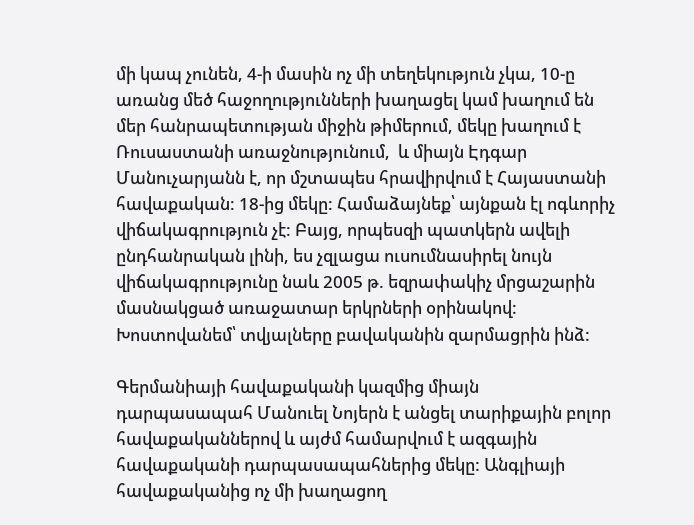մի կապ չունեն, 4-ի մասին ոչ մի տեղեկություն չկա, 10-ը առանց մեծ հաջողությունների խաղացել կամ խաղում են մեր հանրապետության միջին թիմերում, մեկը խաղում է Ռուսաստանի առաջնությունում,  և միայն Էդգար Մանուչարյանն է, որ մշտապես հրավիրվում է Հայաստանի հավաքական: 18-ից մեկը: Համաձայնեք՝ այնքան էլ ոգևորիչ վիճակագրություն չէ: Բայց, որպեսզի պատկերն ավելի ընդհանրական լինի, ես չզլացա ուսումնասիրել նույն վիճակագրությունը նաև 2005 թ. եզրափակիչ մրցաշարին մասնակցած առաջատար երկրների օրինակով: Խոստովանեմ՝ տվյալները բավականին զարմացրին ինձ:

Գերմանիայի հավաքականի կազմից միայն դարպասապահ Մանուել Նոյերն է անցել տարիքային բոլոր հավաքականներով և այժմ համարվում է ազգային հավաքականի դարպասապահներից մեկը: Անգլիայի հավաքականից ոչ մի խաղացող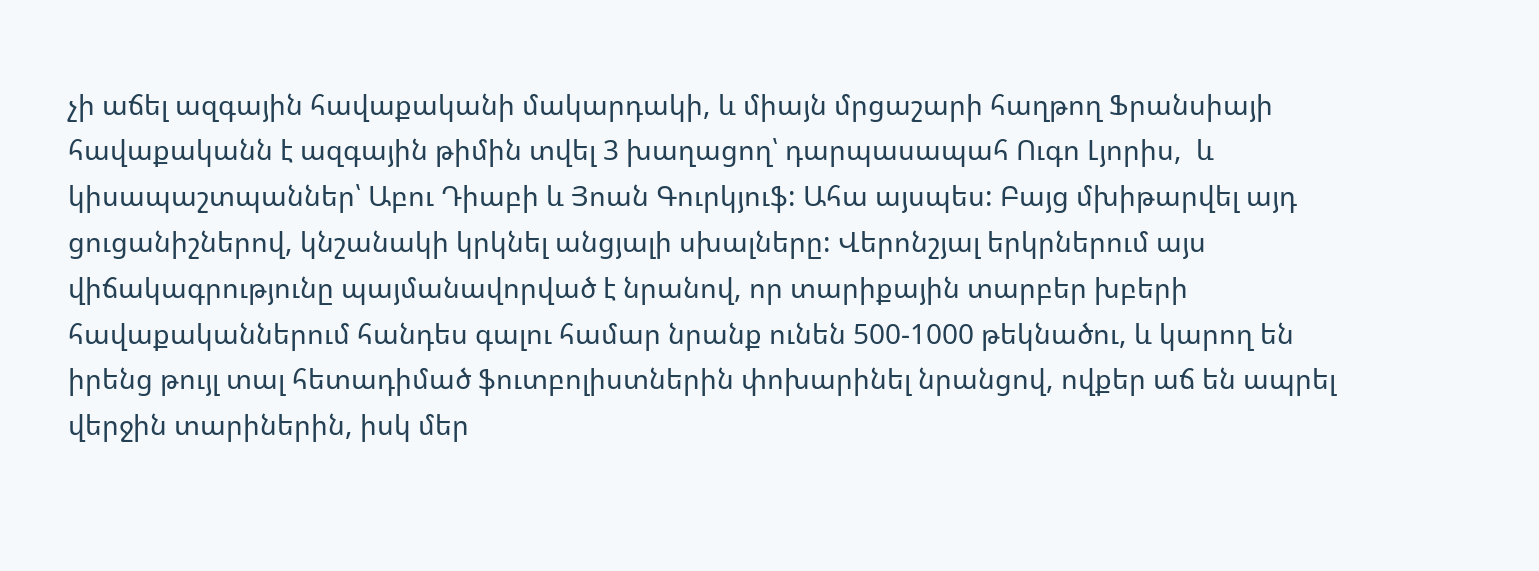չի աճել ազգային հավաքականի մակարդակի, և միայն մրցաշարի հաղթող Ֆրանսիայի հավաքականն է ազգային թիմին տվել 3 խաղացող՝ դարպասապահ Ուգո Լյորիս,  և կիսապաշտպաններ՝ Աբու Դիաբի և Յոան Գուրկյուֆ: Ահա այսպես: Բայց մխիթարվել այդ ցուցանիշներով, կնշանակի կրկնել անցյալի սխալները: Վերոնշյալ երկրներում այս վիճակագրությունը պայմանավորված է նրանով, որ տարիքային տարբեր խբերի հավաքականներում հանդես գալու համար նրանք ունեն 500-1000 թեկնածու, և կարող են իրենց թույլ տալ հետադիմած ֆուտբոլիստներին փոխարինել նրանցով, ովքեր աճ են ապրել վերջին տարիներին, իսկ մեր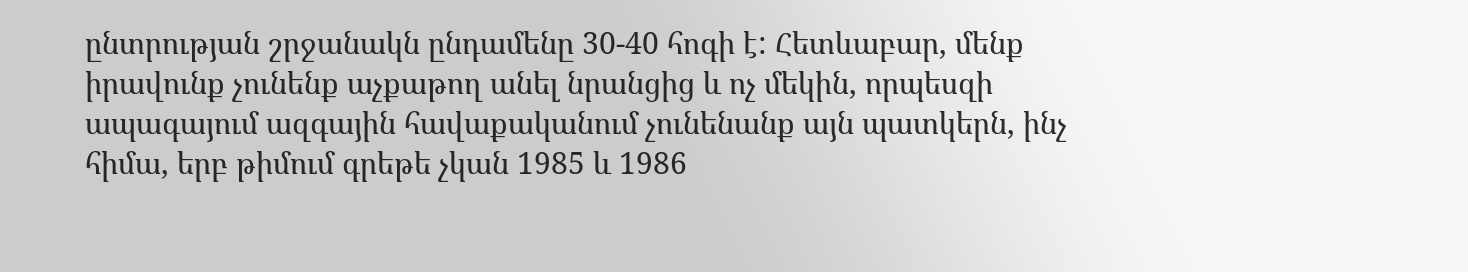ընտրության շրջանակն ընդամենը 30-40 հոգի է: Հետևաբար, մենք իրավունք չունենք աչքաթող անել նրանցից և ոչ մեկին, որպեսզի ապագայում ազգային հավաքականում չունենանք այն պատկերն, ինչ հիմա, երբ թիմում գրեթե չկան 1985 և 1986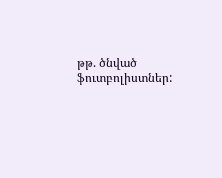թթ. ծնված ֆուտբոլիստներ: